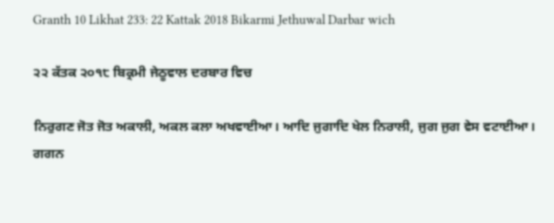Granth 10 Likhat 233: 22 Kattak 2018 Bikarmi Jethuwal Darbar wich

੨੨ ਕੱਤਕ ੨੦੧੮ ਬਿਕ੍ਰਮੀ ਜੇਠੂਵਾਲ ਦਰਬਾਰ ਵਿਚ

ਨਿਰੁਗਣ ਜੋਤ ਜੋਤ ਅਕਾਲੀ, ਅਕਲ ਕਲਾ ਅਖਵਾਈਆ। ਆਦਿ ਜੁਗਾਦਿ ਖੇਲ ਨਿਰਾਲੀ, ਜੁਗ ਜੁਗ ਵੇਸ ਵਟਾਈਆ। ਗਗਨ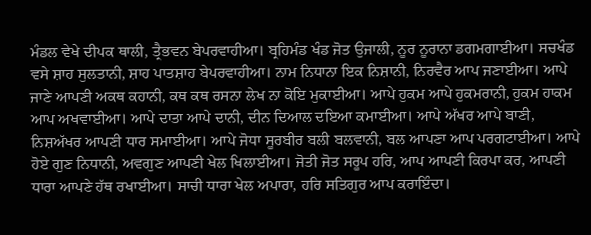ਮੰਡਲ ਵੇਖੇ ਦੀਪਕ ਥਾਲੀ, ਤ੍ਰੈਭਵਨ ਬੇਪਰਵਾਹੀਆ। ਬ੍ਰਹਿਮੰਡ ਖੰਡ ਜੋਤ ਉਜਾਲੀ, ਨੂਰ ਨੂਰਾਨਾ ਡਗਮਗਾਈਆ। ਸਚਖੰਡ ਵਸੇ ਸ਼ਾਹ ਸੁਲਤਾਨੀ, ਸ਼ਾਹ ਪਾਤਸ਼ਾਹ ਬੇਪਰਵਾਹੀਆ। ਨਾਮ ਨਿਧਾਨਾ ਇਕ ਨਿਸ਼ਾਨੀ, ਨਿਰਵੈਰ ਆਪ ਜਣਾਈਆ। ਆਪੇ ਜਾਣੇ ਆਪਣੀ ਅਕਥ ਕਹਾਨੀ, ਕਥ ਕਥ ਰਸਨਾ ਲੇਖ ਨਾ ਕੋਇ ਮੁਕਾਈਆ। ਆਪੇ ਹੁਕਮ ਆਪੇ ਹੁਕਮਰਾਨੀ, ਹੁਕਮ ਹਾਕਮ ਆਪ ਅਖਵਾਈਆ। ਆਪੇ ਦਾਤਾ ਆਪੇ ਦਾਨੀ, ਦੀਨ ਦਿਆਲ ਦਇਆ ਕਮਾਈਆ। ਆਪੇ ਅੱਖਰ ਆਪੇ ਬਾਣੀ, ਨਿਸ਼ਅੱਖਰ ਆਪਣੀ ਧਾਰ ਸਮਾਈਆ। ਆਪੇ ਜੋਧਾ ਸੂਰਬੀਰ ਬਲੀ ਬਲਵਾਨੀ, ਬਲ ਆਪਣਾ ਆਪ ਪਰਗਟਾਈਆ। ਆਪੇ ਹੋਏ ਗੁਣ ਨਿਧਾਨੀ, ਅਵਗੁਣ ਆਪਣੀ ਖੇਲ ਖਿਲਾਈਆ। ਜੋਤੀ ਜੋਤ ਸਰੂਪ ਹਰਿ, ਆਪ ਆਪਣੀ ਕਿਰਪਾ ਕਰ, ਆਪਣੀ ਧਾਰਾ ਆਪਣੇ ਹੱਥ ਰਖਾਈਆ। ਸਾਚੀ ਧਾਰਾ ਖੇਲ ਅਪਾਰਾ, ਹਰਿ ਸਤਿਗੁਰ ਆਪ ਕਰਾਇੰਦਾ।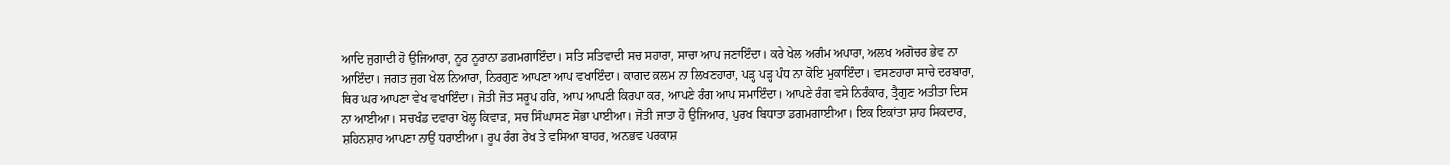ਆਦਿ ਜੁਗਾਦੀ ਹੋ ਉਜਿਆਰਾ, ਨੂਰ ਨੂਰਾਨਾ ਡਗਮਗਾਇੰਦਾ। ਸਤਿ ਸਤਿਵਾਦੀ ਸਚ ਸਹਾਰਾ, ਸਾਚਾ ਆਪ ਜਣਾਇੰਦਾ। ਕਰੇ ਖੇਲ ਅਗੰਮ ਅਪਾਰਾ, ਅਲਖ ਅਗੋਚਰ ਭੇਵ ਨਾ ਆਇੰਦਾ। ਜਗਤ ਜੁਗ ਖੇਲ ਨਿਆਰਾ, ਨਿਰਗੁਣ ਆਪਣਾ ਆਪ ਵਖਾਇੰਦਾ। ਕਾਗਦ ਕ਼ਲਮ ਨਾ ਲਿਖਣਹਾਰਾ, ਪੜ੍ਹ ਪੜ੍ਹ ਪੰਧ ਨਾ ਕੋਇ ਮੁਕਾਇੰਦਾ। ਵਸਣਹਾਰਾ ਸਾਚੇ ਦਰਬਾਰਾ, ਥਿਰ ਘਰ ਆਪਣਾ ਵੇਖ ਵਖਾਇੰਦਾ। ਜੋਤੀ ਜੋਤ ਸਰੂਪ ਹਰਿ, ਆਪ ਆਪਣੀ ਕਿਰਪਾ ਕਰ, ਆਪਣੇ ਰੰਗ ਆਪ ਸਮਾਇੰਦਾ। ਆਪਣੇ ਰੰਗ ਵਸੇ ਨਿਰੰਕਾਰ, ਤ੍ਰੈਗੁਣ ਅਤੀਤਾ ਦਿਸ ਨਾ ਆਈਆ। ਸਚਖੰਡ ਦਵਾਰਾ ਖੋਲ੍ਹ ਕਿਵਾੜ, ਸਚ ਸਿੰਘਾਸਣ ਸੋਭਾ ਪਾਈਆ। ਜੋਤੀ ਜਾਤਾ ਹੋ ਉਜਿਆਰ, ਪੁਰਖ ਬਿਧਾਤਾ ਡਗਮਗਾਈਆ। ਇਕ ਇਕਾਂਤਾ ਸ਼ਾਹ ਸਿਕਦਾਰ, ਸ਼ਹਿਨਸ਼ਾਹ ਆਪਣਾ ਨਾਉਂ ਧਰਾਈਆ। ਰੂਪ ਰੰਗ ਰੇਖ ਤੇ ਵਸਿਆ ਬਾਹਰ, ਅਨਭਵ ਪਰਕਾਸ਼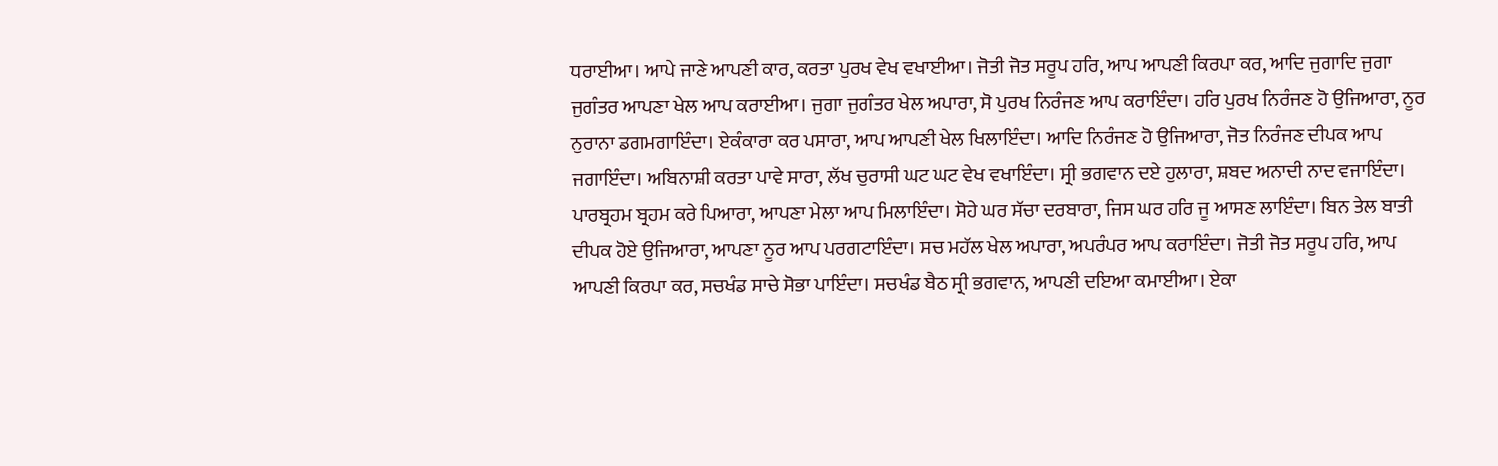ਧਰਾਈਆ। ਆਪੇ ਜਾਣੇ ਆਪਣੀ ਕਾਰ, ਕਰਤਾ ਪੁਰਖ ਵੇਖ ਵਖਾਈਆ। ਜੋਤੀ ਜੋਤ ਸਰੂਪ ਹਰਿ, ਆਪ ਆਪਣੀ ਕਿਰਪਾ ਕਰ, ਆਦਿ ਜੁਗਾਦਿ ਜੁਗਾ ਜੁਗੰਤਰ ਆਪਣਾ ਖੇਲ ਆਪ ਕਰਾਈਆ। ਜੁਗਾ ਜੁਗੰਤਰ ਖੇਲ ਅਪਾਰਾ, ਸੋ ਪੁਰਖ ਨਿਰੰਜਣ ਆਪ ਕਰਾਇੰਦਾ। ਹਰਿ ਪੁਰਖ ਨਿਰੰਜਣ ਹੋ ਉਜਿਆਰਾ, ਨੂਰ ਨੁਰਾਨਾ ਡਗਮਗਾਇੰਦਾ। ਏਕੰਕਾਰਾ ਕਰ ਪਸਾਰਾ, ਆਪ ਆਪਣੀ ਖੇਲ ਖਿਲਾਇੰਦਾ। ਆਦਿ ਨਿਰੰਜਣ ਹੋ ਉਜਿਆਰਾ, ਜੋਤ ਨਿਰੰਜਣ ਦੀਪਕ ਆਪ ਜਗਾਇੰਦਾ। ਅਬਿਨਾਸ਼ੀ ਕਰਤਾ ਪਾਵੇ ਸਾਰਾ, ਲੱਖ ਚੁਰਾਸੀ ਘਟ ਘਟ ਵੇਖ ਵਖਾਇੰਦਾ। ਸ੍ਰੀ ਭਗਵਾਨ ਦਏ ਹੁਲਾਰਾ, ਸ਼ਬਦ ਅਨਾਦੀ ਨਾਦ ਵਜਾਇੰਦਾ। ਪਾਰਬ੍ਰਹਮ ਬ੍ਰਹਮ ਕਰੇ ਪਿਆਰਾ, ਆਪਣਾ ਮੇਲਾ ਆਪ ਮਿਲਾਇੰਦਾ। ਸੋਹੇ ਘਰ ਸੱਚਾ ਦਰਬਾਰਾ, ਜਿਸ ਘਰ ਹਰਿ ਜੂ ਆਸਣ ਲਾਇੰਦਾ। ਬਿਨ ਤੇਲ ਬਾਤੀ ਦੀਪਕ ਹੋਏ ਉਜਿਆਰਾ, ਆਪਣਾ ਨੂਰ ਆਪ ਪਰਗਟਾਇੰਦਾ। ਸਚ ਮਹੱਲ ਖੇਲ ਅਪਾਰਾ, ਅਪਰੰਪਰ ਆਪ ਕਰਾਇੰਦਾ। ਜੋਤੀ ਜੋਤ ਸਰੂਪ ਹਰਿ, ਆਪ ਆਪਣੀ ਕਿਰਪਾ ਕਰ, ਸਚਖੰਡ ਸਾਚੇ ਸੋਭਾ ਪਾਇੰਦਾ। ਸਚਖੰਡ ਬੈਠ ਸ੍ਰੀ ਭਗਵਾਨ, ਆਪਣੀ ਦਇਆ ਕਮਾਈਆ। ਏਕਾ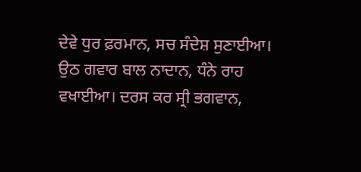ਦੇਵੇ ਧੁਰ ਫ਼ਰਮਾਨ, ਸਚ ਸੰਦੇਸ਼ ਸੁਣਾਈਆ। ਉਠ ਗਵਾਰ ਬਾਲ ਨਾਦਾਨ, ਧੰਨੇ ਰਾਹ ਵਖਾਈਆ। ਦਰਸ ਕਰ ਸ੍ਰੀ ਭਗਵਾਨ,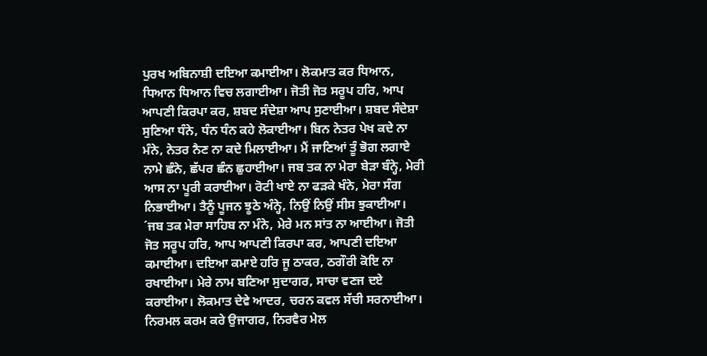ਪੁਰਖ ਅਬਿਨਾਸ਼ੀ ਦਇਆ ਕਮਾਈਆ। ਲੋਕਮਾਤ ਕਰ ਧਿਆਨ, ਧਿਆਨ ਧਿਆਨ ਵਿਚ ਲਗਾਈਆ। ਜੋਤੀ ਜੋਤ ਸਰੂਪ ਹਰਿ, ਆਪ ਆਪਣੀ ਕਿਰਪਾ ਕਰ, ਸ਼ਬਦ ਸੰਦੇਸ਼ਾ ਆਪ ਸੁਣਾਈਆ। ਸ਼ਬਦ ਸੰਦੇਸ਼ਾ ਸੁਣਿਆ ਧੰਨੇ, ਧੰਨ ਧੰਨ ਕਹੇ ਲੋਕਾਈਆ। ਬਿਨ ਨੇਤਰ ਪੇਖ ਕਦੇ ਨਾ ਮੰਨੇ, ਨੇਤਰ ਨੈਣ ਨਾ ਕਦੇ ਮਿਲਾਈਆ। ਮੈਂ ਜਾਣਿਆਂ ਤੂੰ ਭੋਗ ਲਗਾਏ ਨਾਮੇ ਛੰਨੇ, ਛੱਪਰ ਛੰਨ ਛੁਹਾਈਆ। ਜਬ ਤਕ ਨਾ ਮੇਰਾ ਬੇੜਾ ਬੰਨ੍ਹੇ, ਮੇਰੀ ਆਸ ਨਾ ਪੂਰੀ ਕਰਾਈਆ। ਰੋਟੀ ਖਾਏ ਨਾ ਫੜਕੇ ਖੰਨੇ, ਮੇਰਾ ਸੰਗ ਨਿਭਾਈਆ। ਤੈਨੂੰ ਪੂਜਨ ਝੂਠੇ ਅੰਨ੍ਹੇ, ਨਿਉਂ ਨਿਉਂ ਸੀਸ ਝੁਕਾਈਆ। ´ਜਬ ਤਕ ਮੇਰਾ ਸਾਹਿਬ ਨਾ ਮੰਨੇ, ਮੇਰੇ ਮਨ ਸਾਂਤ ਨਾ ਆਈਆ। ਜੋਤੀ ਜੋਤ ਸਰੂਪ ਹਰਿ, ਆਪ ਆਪਣੀ ਕਿਰਪਾ ਕਰ, ਆਪਣੀ ਦਇਆ ਕਮਾਈਆ। ਦਇਆ ਕਮਾਏ ਹਰਿ ਜੂ ਠਾਕਰ, ਠਗੌਰੀ ਕੋਇ ਨਾ ਰਖਾਈਆ। ਮੇਰੇ ਨਾਮ ਬਣਿਆ ਸੁਦਾਗਰ, ਸਾਚਾ ਵਣਜ ਦਏ ਕਰਾਈਆ। ਲੋਕਮਾਤ ਦੇਵੇ ਆਦਰ, ਚਰਨ ਕਵਲ ਸੱਚੀ ਸਰਨਾਈਆ। ਨਿਰਮਲ ਕਰਮ ਕਰੇ ਉਜਾਗਰ, ਨਿਰਵੈਰ ਮੇਲ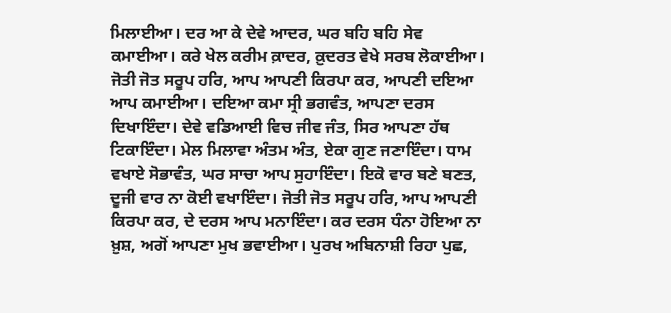ਮਿਲਾਈਆ। ਦਰ ਆ ਕੇ ਦੇਵੇ ਆਦਰ, ਘਰ ਬਹਿ ਬਹਿ ਸੇਵ ਕਮਾਈਆ। ਕਰੇ ਖੇਲ ਕਰੀਮ ਕ਼ਾਦਰ, ਕ਼ੁਦਰਤ ਵੇਖੇ ਸਰਬ ਲੋਕਾਈਆ। ਜੋਤੀ ਜੋਤ ਸਰੂਪ ਹਰਿ, ਆਪ ਆਪਣੀ ਕਿਰਪਾ ਕਰ, ਆਪਣੀ ਦਇਆ ਆਪ ਕਮਾਈਆ। ਦਇਆ ਕਮਾ ਸ੍ਰੀ ਭਗਵੰਤ, ਆਪਣਾ ਦਰਸ ਦਿਖਾਇੰਦਾ। ਦੇਵੇ ਵਡਿਆਈ ਵਿਚ ਜੀਵ ਜੰਤ, ਸਿਰ ਆਪਣਾ ਹੱਥ ਟਿਕਾਇੰਦਾ। ਮੇਲ ਮਿਲਾਵਾ ਅੰਤਮ ਅੰਤ, ਏਕਾ ਗੁਣ ਜਣਾਇੰਦਾ। ਧਾਮ ਵਖਾਏ ਸੋਭਾਵੰਤ, ਘਰ ਸਾਚਾ ਆਪ ਸੁਹਾਇੰਦਾ। ਇਕੋ ਵਾਰ ਬਣੇ ਬਣਤ, ਦੂਜੀ ਵਾਰ ਨਾ ਕੋਈ ਵਖਾਇੰਦਾ। ਜੋਤੀ ਜੋਤ ਸਰੂਪ ਹਰਿ, ਆਪ ਆਪਣੀ ਕਿਰਪਾ ਕਰ, ਦੇ ਦਰਸ ਆਪ ਮਨਾਇੰਦਾ। ਕਰ ਦਰਸ ਧੰਨਾ ਹੋਇਆ ਨਾ ਖ਼ੁਸ਼, ਅਗੋਂ ਆਪਣਾ ਮੁਖ ਭਵਾਈਆ। ਪੁਰਖ ਅਬਿਨਾਸ਼ੀ ਰਿਹਾ ਪੁਛ,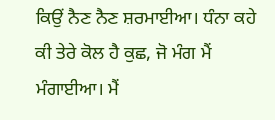ਕਿਉਂ ਨੈਣ ਨੈਣ ਸ਼ਰਮਾਈਆ। ਧੰਨਾ ਕਹੇ ਕੀ ਤੇਰੇ ਕੋਲ ਹੈ ਕੁਛ, ਜੋ ਮੰਗ ਮੈਂ ਮੰਗਾਈਆ। ਮੈਂ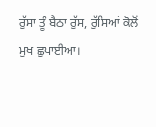ਰੁੱਸਾ ਤੂੰ ਬੈਠਾ ਰੁੱਸ, ਰੁੱਸਿਆਂ ਕੋਲੋਂ ਮੁਖ ਛੁਪਾਈਆ।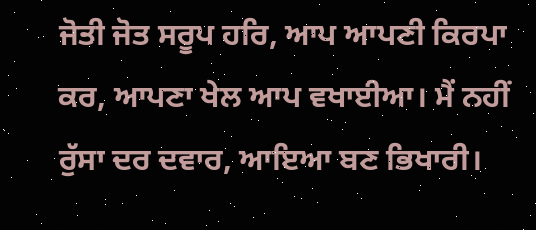ਜੋਤੀ ਜੋਤ ਸਰੂਪ ਹਰਿ, ਆਪ ਆਪਣੀ ਕਿਰਪਾ ਕਰ, ਆਪਣਾ ਖੇਲ ਆਪ ਵਖਾਈਆ। ਮੈਂ ਨਹੀਂ ਰੁੱਸਾ ਦਰ ਦਵਾਰ, ਆਇਆ ਬਣ ਭਿਖਾਰੀ।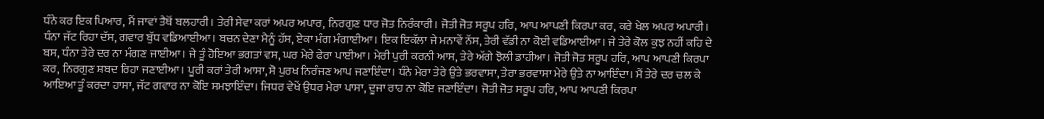ਧੰਨੇ ਕਰ ਇਕ ਪਿਆਰ, ਮੈਂ ਜਾਵਾਂ ਤੈਥੋਂ ਬਲਹਾਰੀ। ਤੇਰੀ ਸੇਵਾ ਕਰਾਂ ਅਪਰ ਅਪਾਰ, ਨਿਰਗੁਣ ਧਾਰ ਜੋਤ ਨਿਰੰਕਾਰੀ। ਜੋਤੀ ਜੋਤ ਸਰੂਪ ਹਰਿ, ਆਪ ਆਪਣੀ ਕਿਰਪਾ ਕਰ, ਕਰੇ ਖੇਲ ਅਪਰ ਅਪਾਰੀ। ਧੰਨਾ ਜੱਟ ਰਿਹਾ ਦੱਸ, ਗਵਾਰ ਬੁੱਧ ਵਡਿਆਈਆ। ਬਚਨ ਦੇਣਾ ਮੈਨੂੰ ਹੱਸ, ਏਕਾ ਮੰਗ ਮੰਗਾਈਆ। ਇਕ ਇਕੱਲਾ ਜੇ ਮਨਾਵੇਂ ਨੱਸ, ਤੇਰੀ ਵੱਡੀ ਨਾ ਕੋਈ ਵਡਿਆਈਆ। ਜੇ ਤੇਰੇ ਕੋਲ ਕੁਝ ਨਹੀਂ ਕਹਿ ਦੇ ਬਸ, ਧੰਨਾ ਤੇਰੇ ਦਰ ਨਾ ਮੰਗਣ ਜਾਈਆ। ਜੇ ਤੂੰ ਹੋਇਆ ਭਗਤਾਂ ਵਸ, ਘਰ ਮੇਰੇ ਫੇਰਾ ਪਾਈਆ। ਮੇਰੀ ਪੁਰੀ ਕਰਨੀ ਆਸ, ਤੇਰੇ ਅੱਗੇ ਝੋਲੀ ਡਾਹੀਆ। ਜੋਤੀ ਜੋਤ ਸਰੂਪ ਹਰਿ, ਆਪ ਆਪਣੀ ਕਿਰਪਾ ਕਰ, ਨਿਰਗੁਣ ਸ਼ਬਦ ਰਿਹਾ ਜਣਾਈਆ। ਪੂਰੀ ਕਰਾਂ ਤੇਰੀ ਆਸਾ, ਸੋ ਪੁਰਖ ਨਿਰੰਜਣ ਆਪ ਜਣਾਇੰਦਾ। ਧੰਨੇ ਮੇਰਾ ਤੇਰੇ ਉਤੇ ਭਰਵਾਸਾ, ਤੇਰਾ ਭਰਵਾਸਾ ਮੇਰੇ ਉਤੇ ਨਾ ਆਇੰਦਾ। ਮੈਂ ਤੇਰੇ ਦਰ ਚਲ ਕੇ ਆਇਆ ਤੂੰ ਕਰਦਾ ਹਾਸਾ, ਜੱਟ ਗਵਾਰ ਨਾ ਕੋਇ ਸਮਝਾਇੰਦਾ। ਜਿਧਰ ਵੇਖੇਂ ਉਧਰ ਮੇਰਾ ਪਾਸਾ, ਦੂਜਾ ਰਾਹ ਨਾ ਕੋਇ ਜਣਾਇੰਦਾ। ਜੋਤੀ ਜੋਤ ਸਰੂਪ ਹਰਿ, ਆਪ ਆਪਣੀ ਕਿਰਪਾ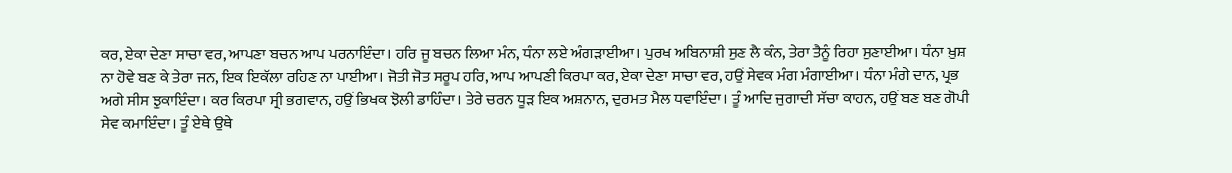ਕਰ, ਏਕਾ ਦੇਣਾ ਸਾਚਾ ਵਰ, ਆਪਣਾ ਬਚਨ ਆਪ ਪਰਨਾਇੰਦਾ। ਹਰਿ ਜੂ ਬਚਨ ਲਿਆ ਮੰਨ, ਧੰਨਾ ਲਏ ਅੰਗੜਾਈਆ। ਪੁਰਖ ਅਬਿਨਾਸ਼ੀ ਸੁਣ ਲੈ ਕੰਨ, ਤੇਰਾ ਤੈਨੂੰ ਰਿਹਾ ਸੁਣਾਈਆ। ਧੰਨਾ ਖ਼ੁਸ਼ ਨਾ ਹੋਵੇ ਬਣ ਕੇ ਤੇਰਾ ਜਨ, ਇਕ ਇਕੱਲਾ ਰਹਿਣ ਨਾ ਪਾਈਆ। ਜੋਤੀ ਜੋਤ ਸਰੂਪ ਹਰਿ, ਆਪ ਆਪਣੀ ਕਿਰਪਾ ਕਰ, ਏਕਾ ਦੇਣਾ ਸਾਚਾ ਵਰ, ਹਉਂ ਸੇਵਕ ਮੰਗ ਮੰਗਾਈਆ। ਧੰਨਾ ਮੰਗੇ ਦਾਨ, ਪ੍ਰਭ ਅਗੇ ਸੀਸ ਝੁਕਾਇੰਦਾ। ਕਰ ਕਿਰਪਾ ਸ੍ਰੀ ਭਗਵਾਨ, ਹਉਂ ਭਿਖਕ ਝੋਲੀ ਡਾਹਿੰਦਾ। ਤੇਰੇ ਚਰਨ ਧੂੜ ਇਕ ਅਸ਼ਨਾਨ, ਦੁਰਮਤ ਮੈਲ ਧਵਾਇੰਦਾ। ਤੂੰ ਆਦਿ ਜੁਗਾਦੀ ਸੱਚਾ ਕਾਹਨ, ਹਉਂ ਬਣ ਬਣ ਗੋਪੀ ਸੇਵ ਕਮਾਇੰਦਾ। ਤੂੰ ਏਥੇ ਉਥੇ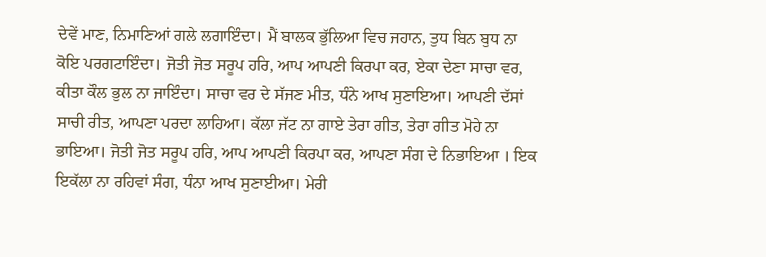ਦੇਵੇਂ ਮਾਣ, ਨਿਮਾਣਿਆਂ ਗਲੇ ਲਗਾਇੰਦਾ। ਮੈਂ ਬਾਲਕ ਭੁੱਲਿਆ ਵਿਚ ਜਹਾਨ, ਤੁਧ ਬਿਨ ਬੁਧ ਨਾ ਕੋਇ ਪਰਗਟਾਇੰਦਾ। ਜੋਤੀ ਜੋਤ ਸਰੂਪ ਹਰਿ, ਆਪ ਆਪਣੀ ਕਿਰਪਾ ਕਰ, ਏਕਾ ਦੇਣਾ ਸਾਚਾ ਵਰ, ਕੀਤਾ ਕੌਲ ਭੁਲ ਨਾ ਜਾਇੰਦਾ। ਸਾਚਾ ਵਰ ਦੇ ਸੱਜਣ ਮੀਤ, ਧੰਨੇ ਆਖ ਸੁਣਾਇਆ। ਆਪਣੀ ਦੱਸਾਂ ਸਾਚੀ ਰੀਤ, ਆਪਣਾ ਪਰਦਾ ਲਾਹਿਆ। ਕੱਲਾ ਜੱਟ ਨਾ ਗਾਏ ਤੇਰਾ ਗੀਤ, ਤੇਰਾ ਗੀਤ ਮੋਹੇ ਨਾ ਭਾਇਆ। ਜੋਤੀ ਜੋਤ ਸਰੂਪ ਹਰਿ, ਆਪ ਆਪਣੀ ਕਿਰਪਾ ਕਰ, ਆਪਣਾ ਸੰਗ ਦੇ ਨਿਭਾਇਆ । ਇਕ ਇਕੱਲਾ ਨਾ ਰਹਿਵਾਂ ਸੰਗ, ਧੰਨਾ ਆਖ ਸੁਣਾਈਆ। ਮੇਰੀ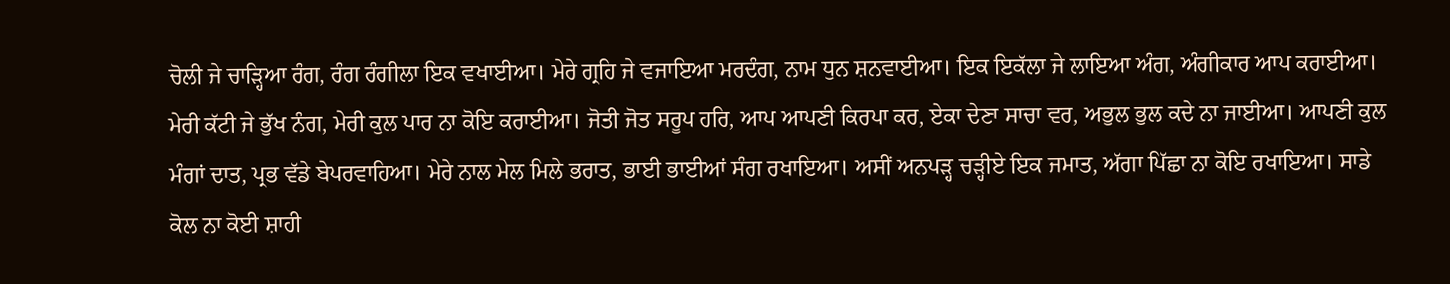ਚੋਲੀ ਜੇ ਚਾੜ੍ਹਿਆ ਰੰਗ, ਰੰਗ ਰੰਗੀਲਾ ਇਕ ਵਖਾਈਆ। ਮੇਰੇ ਗ੍ਰਹਿ ਜੇ ਵਜਾਇਆ ਮਰਦੰਗ, ਨਾਮ ਧੁਨ ਸ਼ਨਵਾਈਆ। ਇਕ ਇਕੱਲਾ ਜੇ ਲਾਇਆ ਅੰਗ, ਅੰਗੀਕਾਰ ਆਪ ਕਰਾਈਆ। ਮੇਰੀ ਕੱਟੀ ਜੇ ਭੁੱਖ ਨੰਗ, ਮੇਰੀ ਕੁਲ ਪਾਰ ਨਾ ਕੋਇ ਕਰਾਈਆ। ਜੋਤੀ ਜੋਤ ਸਰੂਪ ਹਰਿ, ਆਪ ਆਪਣੀ ਕਿਰਪਾ ਕਰ, ਏਕਾ ਦੇਣਾ ਸਾਚਾ ਵਰ, ਅਭੁਲ ਭੁਲ ਕਦੇ ਨਾ ਜਾਈਆ। ਆਪਣੀ ਕੁਲ ਮੰਗਾਂ ਦਾਤ, ਪ੍ਰਭ ਵੱਡੇ ਬੇਪਰਵਾਹਿਆ। ਮੇਰੇ ਨਾਲ ਮੇਲ ਮਿਲੇ ਭਰਾਤ, ਭਾਈ ਭਾਈਆਂ ਸੰਗ ਰਖਾਇਆ। ਅਸੀਂ ਅਨਪੜ੍ਹ ਚੜ੍ਹੀਏ ਇਕ ਜਮਾਤ, ਅੱਗਾ ਪਿੱਛਾ ਨਾ ਕੋਇ ਰਖਾਇਆ। ਸਾਡੇ ਕੋਲ ਨਾ ਕੋਈ ਸ਼ਾਹੀ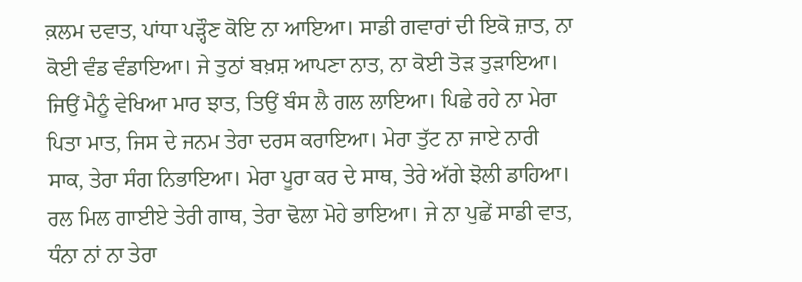ਕ਼ਲਮ ਦਵਾਤ, ਪਾਂਧਾ ਪੜ੍ਹੌਣ ਕੋਇ ਨਾ ਆਇਆ। ਸਾਡੀ ਗਵਾਰਾਂ ਦੀ ਇਕੋ ਜ਼ਾਤ, ਨਾ ਕੋਈ ਵੰਡ ਵੰਡਾਇਆ। ਜੇ ਤੁਠਾਂ ਬਖ਼ਸ਼ ਆਪਣਾ ਨਾਤ, ਨਾ ਕੋਈ ਤੋੜ ਤੁੜਾਇਆ। ਜਿਉਂ ਮੈਨੂੰ ਵੇਖਿਆ ਮਾਰ ਝਾਤ, ਤਿਉਂ ਬੰਸ ਲੈ ਗਲ ਲਾਇਆ। ਪਿਛੇ ਰਹੇ ਨਾ ਮੇਰਾ ਪਿਤਾ ਮਾਤ, ਜਿਸ ਦੇ ਜਨਮ ਤੇਰਾ ਦਰਸ ਕਰਾਇਆ। ਮੇਰਾ ਤੁੱਟ ਨਾ ਜਾਏ ਨਾਰੀ ਸਾਕ, ਤੇਰਾ ਸੰਗ ਨਿਭਾਇਆ। ਮੇਰਾ ਪੂਰਾ ਕਰ ਦੇ ਸਾਥ, ਤੇਰੇ ਅੱਗੇ ਝੋਲੀ ਡਾਹਿਆ। ਰਲ ਮਿਲ ਗਾਈਏ ਤੇਰੀ ਗਾਥ, ਤੇਰਾ ਢੋਲਾ ਮੋਹੇ ਭਾਇਆ। ਜੇ ਨਾ ਪੁਛੇਂ ਸਾਡੀ ਵਾਤ, ਧੰਨਾ ਨਾਂ ਨਾ ਤੇਰਾ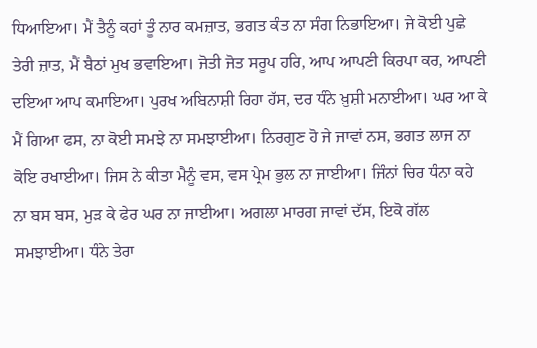ਧਿਆਇਆ। ਮੈਂ ਤੈਨੂੰ ਕਹਾਂ ਤੂੰ ਨਾਰ ਕਮਜ਼ਾਤ, ਭਗਤ ਕੰਤ ਨਾ ਸੰਗ ਨਿਭਾਇਆ। ਜੇ ਕੋਈ ਪੁਛੇ ਤੇਰੀ ਜ਼ਾਤ, ਮੈਂ ਬੈਠਾਂ ਮੁਖ ਭਵਾਇਆ। ਜੋਤੀ ਜੋਤ ਸਰੂਪ ਹਰਿ, ਆਪ ਆਪਣੀ ਕਿਰਪਾ ਕਰ, ਆਪਣੀ ਦਇਆ ਆਪ ਕਮਾਇਆ। ਪੁਰਖ ਅਬਿਨਾਸ਼ੀ ਰਿਹਾ ਹੱਸ, ਦਰ ਧੰਨੇ ਖ਼ੁਸ਼ੀ ਮਨਾਈਆ। ਘਰ ਆ ਕੇ ਮੈਂ ਗਿਆ ਫਸ, ਨਾ ਕੋਈ ਸਮਝੇ ਨਾ ਸਮਝਾਈਆ। ਨਿਰਗੁਣ ਹੋ ਜੇ ਜਾਵਾਂ ਨਸ, ਭਗਤ ਲਾਜ ਨਾ ਕੋਇ ਰਖਾਈਆ। ਜਿਸ ਨੇ ਕੀਤਾ ਮੈਨੂੰ ਵਸ, ਵਸ ਪ੍ਰੇਮ ਭੁਲ ਨਾ ਜਾਈਆ। ਜਿੰਨਾਂ ਚਿਰ ਧੰਨਾ ਕਹੇ ਨਾ ਬਸ ਬਸ, ਮੁੜ ਕੇ ਫੇਰ ਘਰ ਨਾ ਜਾਈਆ। ਅਗਲਾ ਮਾਰਗ ਜਾਵਾਂ ਦੱਸ, ਇਕੋ ਗੱਲ ਸਮਝਾਈਆ। ਧੰਨੇ ਤੇਰਾ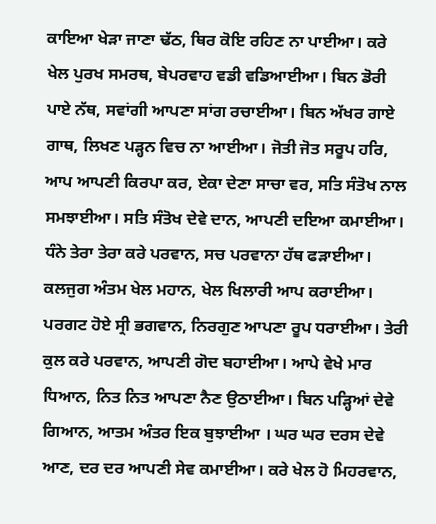ਕਾਇਆ ਖੇੜਾ ਜਾਣਾ ਢੱਠ, ਥਿਰ ਕੋਇ ਰਹਿਣ ਨਾ ਪਾਈਆ। ਕਰੇ ਖੇਲ ਪੁਰਖ ਸਮਰਥ, ਬੇਪਰਵਾਹ ਵਡੀ ਵਡਿਆਈਆ। ਬਿਨ ਡੋਰੀ ਪਾਏ ਨੱਥ, ਸਵਾਂਗੀ ਆਪਣਾ ਸਾਂਗ ਰਚਾਈਆ। ਬਿਨ ਅੱਖਰ ਗਾਏ ਗਾਥ, ਲਿਖਣ ਪੜ੍ਹਨ ਵਿਚ ਨਾ ਆਈਆ। ਜੋਤੀ ਜੋਤ ਸਰੂਪ ਹਰਿ, ਆਪ ਆਪਣੀ ਕਿਰਪਾ ਕਰ, ਏਕਾ ਦੇਣਾ ਸਾਚਾ ਵਰ, ਸਤਿ ਸੰਤੋਖ ਨਾਲ ਸਮਝਾਈਆ। ਸਤਿ ਸੰਤੋਖ ਦੇਵੇ ਦਾਨ, ਆਪਣੀ ਦਇਆ ਕਮਾਈਆ। ਧੰਨੇ ਤੇਰਾ ਤੇਰਾ ਕਰੇ ਪਰਵਾਨ, ਸਚ ਪਰਵਾਨਾ ਹੱਥ ਫੜਾਈਆ। ਕਲਜੁਗ ਅੰਤਮ ਖੇਲ ਮਹਾਨ, ਖੇਲ ਖਿਲਾਰੀ ਆਪ ਕਰਾਈਆ। ਪਰਗਟ ਹੋਏ ਸ੍ਰੀ ਭਗਵਾਨ, ਨਿਰਗੁਣ ਆਪਣਾ ਰੂਪ ਧਰਾਈਆ। ਤੇਰੀ ਕੁਲ ਕਰੇ ਪਰਵਾਨ, ਆਪਣੀ ਗੋਦ ਬਹਾਈਆ। ਆਪੇ ਵੇਖੇ ਮਾਰ ਧਿਆਨ, ਨਿਤ ਨਿਤ ਆਪਣਾ ਨੈਣ ਉਠਾਈਆ। ਬਿਨ ਪੜ੍ਹਿਆਂ ਦੇਵੇ ਗਿਆਨ, ਆਤਮ ਅੰਤਰ ਇਕ ਬੁਝਾਈਆ । ਘਰ ਘਰ ਦਰਸ ਦੇਵੇ ਆਣ, ਦਰ ਦਰ ਆਪਣੀ ਸੇਵ ਕਮਾਈਆ। ਕਰੇ ਖੇਲ ਹੋ ਮਿਹਰਵਾਨ,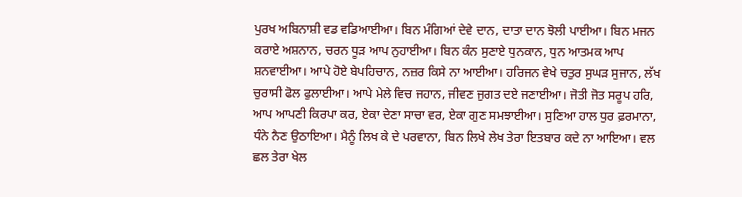ਪੁਰਖ ਅਬਿਨਾਸ਼ੀ ਵਡ ਵਡਿਆਈਆ। ਬਿਨ ਮੰਗਿਆਂ ਦੇਵੇ ਦਾਨ, ਦਾਤਾ ਦਾਨ ਝੋਲੀ ਪਾਈਆ। ਬਿਨ ਮਜਨ ਕਰਾਏ ਅਸ਼ਨਾਨ, ਚਰਨ ਧੂੜ ਆਪ ਨੁਹਾਈਆ। ਬਿਨ ਕੰਨ ਸੁਣਾਏ ਧੁਨਕਾਨ, ਧੁਨ ਆਤਮਕ ਆਪ ਸ਼ਨਵਾਈਆ। ਆਪੇ ਹੋਏ ਬੇਪਹਿਚਾਨ, ਨਜ਼ਰ ਕਿਸੇ ਨਾ ਆਈਆ। ਹਰਿਜਨ ਵੇਖੇ ਚਤੁਰ ਸੁਘੜ ਸੁਜਾਨ, ਲੱਖ ਚੁਰਾਸੀ ਫੋਲ ਫੁਲਾਈਆ। ਆਪੇ ਮੇਲੇ ਵਿਚ ਜਹਾਨ, ਜੀਵਣ ਜੁਗਤ ਦਏ ਜਣਾਈਆ। ਜੋਤੀ ਜੋਤ ਸਰੂਪ ਹਰਿ, ਆਪ ਆਪਣੀ ਕਿਰਪਾ ਕਰ, ਏਕਾ ਦੇਣਾ ਸਾਚਾ ਵਰ, ਏਕਾ ਗੁਣ ਸਮਝਾਈਆ। ਸੁਣਿਆ ਹਾਲ ਧੁਰ ਫ਼ਰਮਾਨਾ, ਧੰਨੇ ਨੈਣ ਉਠਾਇਆ। ਮੈਨੂੰ ਲਿਖ ਕੇ ਦੇ ਪਰਵਾਨਾ, ਬਿਨ ਲਿਖੇ ਲੇਖ ਤੇਰਾ ਇਤਬਾਰ ਕਦੇ ਨਾ ਆਇਆ। ਵਲ ਛਲ ਤੇਰਾ ਖੇਲ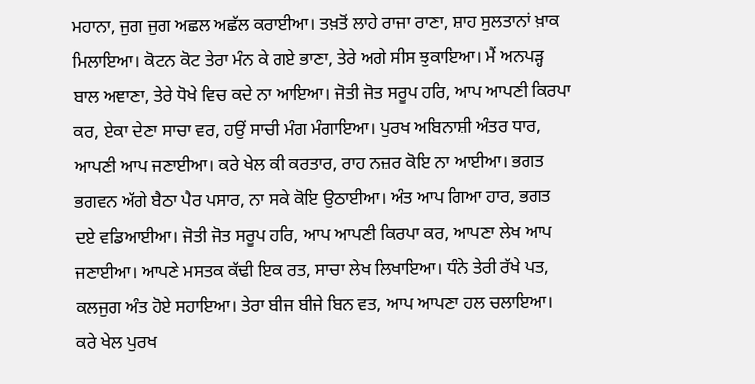ਮਹਾਨਾ, ਜੁਗ ਜੁਗ ਅਛਲ ਅਛੱਲ ਕਰਾਈਆ। ਤਖ਼ਤੋਂ ਲਾਹੇ ਰਾਜਾ ਰਾਣਾ, ਸ਼ਾਹ ਸੁਲਤਾਨਾਂ ਖ਼ਾਕ ਮਿਲਾਇਆ। ਕੋਟਨ ਕੋਟ ਤੇਰਾ ਮੰਨ ਕੇ ਗਏ ਭਾਣਾ, ਤੇਰੇ ਅਗੇ ਸੀਸ ਝੁਕਾਇਆ। ਮੈਂ ਅਨਪੜ੍ਹ ਬਾਲ ਅਞਾਣਾ, ਤੇਰੇ ਧੋਖੇ ਵਿਚ ਕਦੇ ਨਾ ਆਇਆ। ਜੋਤੀ ਜੋਤ ਸਰੂਪ ਹਰਿ, ਆਪ ਆਪਣੀ ਕਿਰਪਾ ਕਰ, ਏਕਾ ਦੇਣਾ ਸਾਚਾ ਵਰ, ਹਉਂ ਸਾਚੀ ਮੰਗ ਮੰਗਾਇਆ। ਪੁਰਖ ਅਬਿਨਾਸ਼ੀ ਅੰਤਰ ਧਾਰ, ਆਪਣੀ ਆਪ ਜਣਾਈਆ। ਕਰੇ ਖੇਲ ਕੀ ਕਰਤਾਰ, ਰਾਹ ਨਜ਼ਰ ਕੋਇ ਨਾ ਆਈਆ। ਭਗਤ ਭਗਵਨ ਅੱਗੇ ਬੈਠਾ ਪੈਰ ਪਸਾਰ, ਨਾ ਸਕੇ ਕੋਇ ਉਠਾਈਆ। ਅੰਤ ਆਪ ਗਿਆ ਹਾਰ, ਭਗਤ ਦਏ ਵਡਿਆਈਆ। ਜੋਤੀ ਜੋਤ ਸਰੂਪ ਹਰਿ, ਆਪ ਆਪਣੀ ਕਿਰਪਾ ਕਰ, ਆਪਣਾ ਲੇਖ ਆਪ ਜਣਾਈਆ। ਆਪਣੇ ਮਸਤਕ ਕੱਢੀ ਇਕ ਰਤ, ਸਾਚਾ ਲੇਖ ਲਿਖਾਇਆ। ਧੰਨੇ ਤੇਰੀ ਰੱਖੇ ਪਤ, ਕਲਜੁਗ ਅੰਤ ਹੋਏ ਸਹਾਇਆ। ਤੇਰਾ ਬੀਜ ਬੀਜੇ ਬਿਨ ਵਤ, ਆਪ ਆਪਣਾ ਹਲ ਚਲਾਇਆ। ਕਰੇ ਖੇਲ ਪੁਰਖ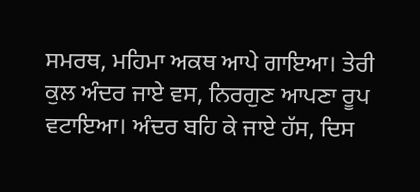ਸਮਰਥ, ਮਹਿਮਾ ਅਕਥ ਆਪੇ ਗਾਇਆ। ਤੇਰੀ ਕੁਲ ਅੰਦਰ ਜਾਏ ਵਸ, ਨਿਰਗੁਣ ਆਪਣਾ ਰੂਪ ਵਟਾਇਆ। ਅੰਦਰ ਬਹਿ ਕੇ ਜਾਏ ਹੱਸ, ਦਿਸ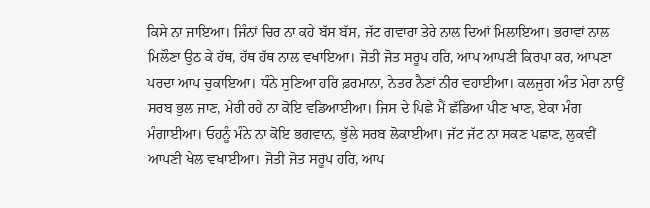ਕਿਸੇ ਨਾ ਜਾਇਆ। ਜਿੰਨਾਂ ਚਿਰ ਨਾ ਕਹੇ ਬੱਸ ਬੱਸ, ਜੱਟ ਗਵਾਰਾ ਤੇਰੇ ਨਾਲ ਦਿਆਂ ਮਿਲਾਇਆ। ਭਰਾਵਾਂ ਨਾਲ ਮਿਲੌਣਾ ਉਠ ਕੇ ਹੱਥ, ਹੱਥ ਹੱਥ ਨਾਲ ਵਖਾਇਆ। ਜੋਤੀ ਜੋਤ ਸਰੂਪ ਹਰਿ, ਆਪ ਆਪਣੀ ਕਿਰਪਾ ਕਰ, ਆਪਣਾ ਪਰਦਾ ਆਪ ਚੁਕਾਇਆ। ਧੰਨੇ ਸੁਣਿਆ ਹਰਿ ਫ਼ਰਮਾਨਾ, ਨੇਤਰ ਨੈਣਾਂ ਨੀਰ ਵਹਾਈਆ। ਕਲਜੁਗ ਅੰਤ ਮੇਰਾ ਨਾਉਂ ਸਰਬ ਭੁਲ ਜਾਣ, ਮੇਰੀ ਰਹੇ ਨਾ ਕੋਇ ਵਡਿਆਈਆ। ਜਿਸ ਦੇ ਪਿਛੇ ਮੈਂ ਛੱਡਿਆ ਪੀਣ ਖਾਣ, ਏਕਾ ਮੰਗ ਮੰਗਾਈਆ। ਓਹਨੂੰ ਮੰਨੇ ਨਾ ਕੋਇ ਭਗਵਾਨ, ਭੁੱਲੇ ਸਰਬ ਲੋਕਾਈਆ। ਜੱਟ ਜੱਟ ਨਾ ਸਕਣ ਪਛਾਣ, ਲੁਕਵੀਂ ਆਪਣੀ ਖੇਲ ਵਖਾਈਆ। ਜੋਤੀ ਜੋਤ ਸਰੂਪ ਹਰਿ, ਆਪ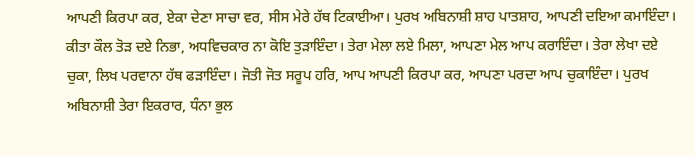ਆਪਣੀ ਕਿਰਪਾ ਕਰ, ਏਕਾ ਦੇਣਾ ਸਾਚਾ ਵਰ, ਸੀਸ ਮੇਰੇ ਹੱਥ ਟਿਕਾਈਆ। ਪੁਰਖ ਅਬਿਨਾਸ਼ੀ ਸ਼ਾਹ ਪਾਤਸ਼ਾਹ, ਆਪਣੀ ਦਇਆ ਕਮਾਇੰਦਾ। ਕੀਤਾ ਕੌਲ ਤੋੜ ਦਏ ਨਿਭਾ, ਅਧਵਿਚਕਾਰ ਨਾ ਕੋਇ ਤੁੜਾਇੰਦਾ। ਤੇਰਾ ਮੇਲਾ ਲਏ ਮਿਲਾ, ਆਪਣਾ ਮੇਲ ਆਪ ਕਰਾਇੰਦਾ। ਤੇਰਾ ਲੇਖਾ ਦਏ ਚੁਕਾ, ਲਿਖ ਪਰਵਾਨਾ ਹੱਥ ਫੜਾਇੰਦਾ। ਜੋਤੀ ਜੋਤ ਸਰੂਪ ਹਰਿ, ਆਪ ਆਪਣੀ ਕਿਰਪਾ ਕਰ, ਆਪਣਾ ਪਰਦਾ ਆਪ ਚੁਕਾਇੰਦਾ। ਪੁਰਖ ਅਬਿਨਾਸ਼ੀ ਤੇਰਾ ਇਕਰਾਰ, ਧੰਨਾ ਭੁਲ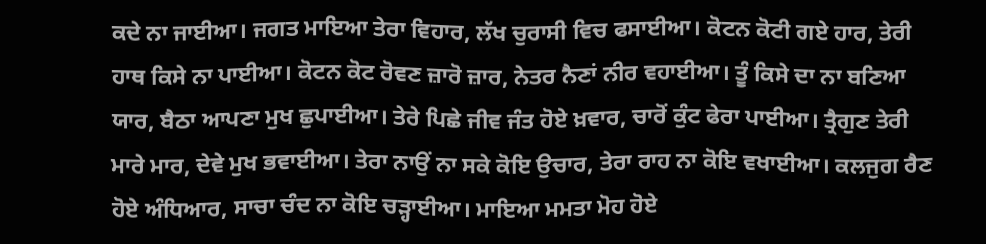ਕਦੇ ਨਾ ਜਾਈਆ। ਜਗਤ ਮਾਇਆ ਤੇਰਾ ਵਿਹਾਰ, ਲੱਖ ਚੁਰਾਸੀ ਵਿਚ ਫਸਾਈਆ। ਕੋਟਨ ਕੋਟੀ ਗਏ ਹਾਰ, ਤੇਰੀ ਹਾਥ ਕਿਸੇ ਨਾ ਪਾਈਆ। ਕੋਟਨ ਕੋਟ ਰੋਵਣ ਜ਼ਾਰੋ ਜ਼ਾਰ, ਨੇਤਰ ਨੈਣਾਂ ਨੀਰ ਵਹਾਈਆ। ਤੂੰ ਕਿਸੇ ਦਾ ਨਾ ਬਣਿਆ ਯਾਰ, ਬੈਠਾ ਆਪਣਾ ਮੁਖ ਛੁਪਾਈਆ। ਤੇਰੇ ਪਿਛੇ ਜੀਵ ਜੰਤ ਹੋਏ ਖ਼ਵਾਰ, ਚਾਰੋਂ ਕੁੰਟ ਫੇਰਾ ਪਾਈਆ। ਤ੍ਰੈਗੁਣ ਤੇਰੀ ਮਾਰੇ ਮਾਰ, ਦੇਵੇ ਮੁਖ ਭਵਾਈਆ। ਤੇਰਾ ਨਾਉਂ ਨਾ ਸਕੇ ਕੋਇ ਉਚਾਰ, ਤੇਰਾ ਰਾਹ ਨਾ ਕੋਇ ਵਖਾਈਆ। ਕਲਜੁਗ ਰੈਣ ਹੋਏ ਅੰਧਿਆਰ, ਸਾਚਾ ਚੰਦ ਨਾ ਕੋਇ ਚੜ੍ਹਾਈਆ। ਮਾਇਆ ਮਮਤਾ ਮੋਹ ਹੋਏ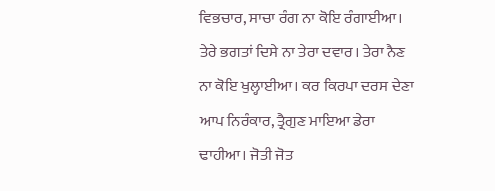ਵਿਭਚਾਰ, ਸਾਚਾ ਰੰਗ ਨਾ ਕੋਇ ਰੰਗਾਈਆ। ਤੇਰੇ ਭਗਤਾਂ ਦਿਸੇ ਨਾ ਤੇਰਾ ਦਵਾਰ। ਤੇਰਾ ਨੈਣ ਨਾ ਕੋਇ ਖੁਲ੍ਹਾਈਆ। ਕਰ ਕਿਰਪਾ ਦਰਸ ਦੇਣਾ ਆਪ ਨਿਰੰਕਾਰ, ਤ੍ਰੈਗੁਣ ਮਾਇਆ ਡੇਰਾ ਢਾਹੀਆ। ਜੋਤੀ ਜੋਤ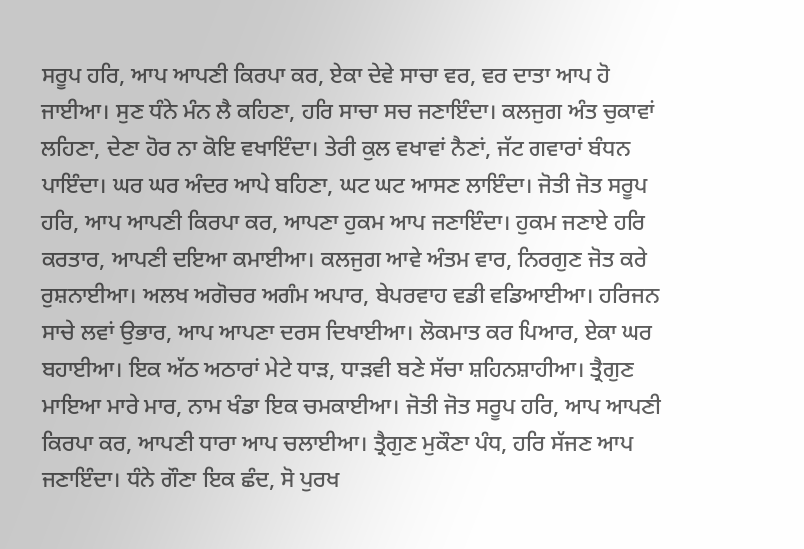ਸਰੂਪ ਹਰਿ, ਆਪ ਆਪਣੀ ਕਿਰਪਾ ਕਰ, ਏਕਾ ਦੇਵੇ ਸਾਚਾ ਵਰ, ਵਰ ਦਾਤਾ ਆਪ ਹੋ ਜਾਈਆ। ਸੁਣ ਧੰਨੇ ਮੰਨ ਲੈ ਕਹਿਣਾ, ਹਰਿ ਸਾਚਾ ਸਚ ਜਣਾਇੰਦਾ। ਕਲਜੁਗ ਅੰਤ ਚੁਕਾਵਾਂ ਲਹਿਣਾ, ਦੇਣਾ ਹੋਰ ਨਾ ਕੋਇ ਵਖਾਇੰਦਾ। ਤੇਰੀ ਕੁਲ ਵਖਾਵਾਂ ਨੈਣਾਂ, ਜੱਟ ਗਵਾਰਾਂ ਬੰਧਨ ਪਾਇੰਦਾ। ਘਰ ਘਰ ਅੰਦਰ ਆਪੇ ਬਹਿਣਾ, ਘਟ ਘਟ ਆਸਣ ਲਾਇੰਦਾ। ਜੋਤੀ ਜੋਤ ਸਰੂਪ ਹਰਿ, ਆਪ ਆਪਣੀ ਕਿਰਪਾ ਕਰ, ਆਪਣਾ ਹੁਕਮ ਆਪ ਜਣਾਇੰਦਾ। ਹੁਕਮ ਜਣਾਏ ਹਰਿ ਕਰਤਾਰ, ਆਪਣੀ ਦਇਆ ਕਮਾਈਆ। ਕਲਜੁਗ ਆਵੇ ਅੰਤਮ ਵਾਰ, ਨਿਰਗੁਣ ਜੋਤ ਕਰੇ ਰੁਸ਼ਨਾਈਆ। ਅਲਖ ਅਗੋਚਰ ਅਗੰਮ ਅਪਾਰ, ਬੇਪਰਵਾਹ ਵਡੀ ਵਡਿਆਈਆ। ਹਰਿਜਨ ਸਾਚੇ ਲਵਾਂ ਉਭਾਰ, ਆਪ ਆਪਣਾ ਦਰਸ ਦਿਖਾਈਆ। ਲੋਕਮਾਤ ਕਰ ਪਿਆਰ, ਏਕਾ ਘਰ ਬਹਾਈਆ। ਇਕ ਅੱਠ ਅਠਾਰਾਂ ਮੇਟੇ ਧਾੜ, ਧਾੜਵੀ ਬਣੇ ਸੱਚਾ ਸ਼ਹਿਨਸ਼ਾਹੀਆ। ਤ੍ਰੈਗੁਣ ਮਾਇਆ ਮਾਰੇ ਮਾਰ, ਨਾਮ ਖੰਡਾ ਇਕ ਚਮਕਾਈਆ। ਜੋਤੀ ਜੋਤ ਸਰੂਪ ਹਰਿ, ਆਪ ਆਪਣੀ ਕਿਰਪਾ ਕਰ, ਆਪਣੀ ਧਾਰਾ ਆਪ ਚਲਾਈਆ। ਤ੍ਰੈਗੁਣ ਮੁਕੌਣਾ ਪੰਧ, ਹਰਿ ਸੱਜਣ ਆਪ ਜਣਾਇੰਦਾ। ਧੰਨੇ ਗੌਣਾ ਇਕ ਛੰਦ, ਸੋ ਪੁਰਖ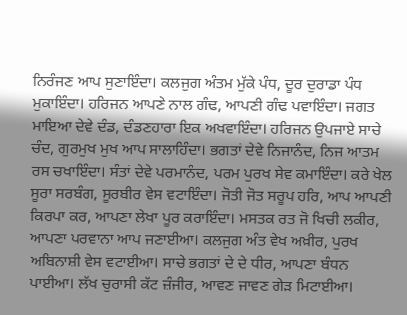ਨਿਰੰਜਣ ਆਪ ਸੁਣਾਇੰਦਾ। ਕਲਜੁਗ ਅੰਤਮ ਮੁੱਕੇ ਪੰਧ, ਦੂਰ ਦੁਰਾਡਾ ਪੰਧ ਮੁਕਾਇੰਦਾ। ਹਰਿਜਨ ਆਪਣੇ ਨਾਲ ਗੰਢ, ਆਪਣੀ ਗੰਢ ਪਵਾਇੰਦਾ। ਜਗਤ ਮਾਇਆ ਦੇਵੇ ਦੰਡ, ਦੰਡਣਹਾਰਾ ਇਕ ਅਖਵਾਇੰਦਾ। ਹਰਿਜਨ ਉਪਜਾਏ ਸਾਚੇ ਚੰਦ, ਗੁਰਮੁਖ ਮੁਖ ਆਪ ਸਾਲਾਹਿੰਦਾ। ਭਗਤਾਂ ਦੇਵੇ ਨਿਜਾਨੰਦ, ਨਿਜ ਆਤਮ ਰਸ ਚਖਾਇੰਦਾ। ਸੰਤਾਂ ਦੇਵੇ ਪਰਮਾਨੰਦ, ਪਰਮ ਪੁਰਖ ਸੇਵ ਕਮਾਇੰਦਾ। ਕਰੇ ਖੇਲ ਸੂਰਾ ਸਰਬੰਗ, ਸੂਰਬੀਰ ਵੇਸ ਵਟਾਇੰਦਾ। ਜੋਤੀ ਜੋਤ ਸਰੂਪ ਹਰਿ, ਆਪ ਆਪਣੀ ਕਿਰਪਾ ਕਰ, ਆਪਣਾ ਲੇਖਾ ਪੂਰ ਕਰਾਇੰਦਾ। ਮਸਤਕ ਰਤ ਜੋ ਖਿਚੀ ਲਕੀਰ, ਆਪਣਾ ਪਰਵਾਨਾ ਆਪ ਜਣਾਈਆ। ਕਲਜੁਗ ਅੰਤ ਵੇਖ ਅਖ਼ੀਰ, ਪੁਰਖ ਅਬਿਨਾਸ਼ੀ ਵੇਸ ਵਟਾਈਆ। ਸਾਚੇ ਭਗਤਾਂ ਦੇ ਦੇ ਧੀਰ, ਆਪਣਾ ਬੰਧਨ ਪਾਈਆ। ਲੱਖ ਚੁਰਾਸੀ ਕੱਟ ਜ਼ੰਜੀਰ, ਆਵਣ ਜਾਵਣ ਗੇੜ ਮਿਟਾਈਆ।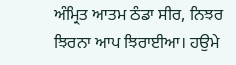ਅੰਮ੍ਰਿਤ ਆਤਮ ਠੰਡਾ ਸੀਰ, ਨਿਝਰ ਝਿਰਨਾ ਆਪ ਝਿਰਾਈਆ। ਹਉਮੇ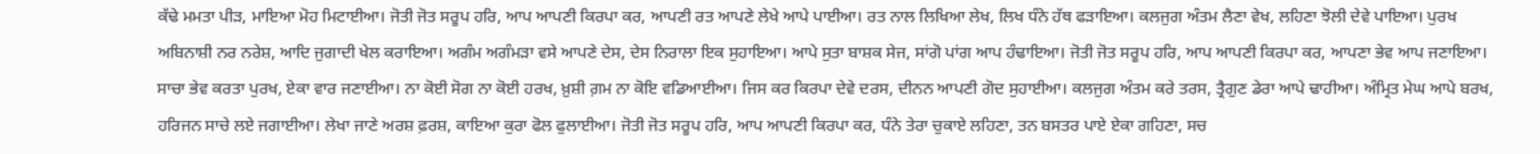ਕੱਢੇ ਮਮਤਾ ਪੀੜ, ਮਾਇਆ ਮੋਹ ਮਿਟਾਈਆ। ਜੋਤੀ ਜੋਤ ਸਰੂਪ ਹਰਿ, ਆਪ ਆਪਣੀ ਕਿਰਪਾ ਕਰ, ਆਪਣੀ ਰਤ ਆਪਣੇ ਲੇਖੇ ਆਪੇ ਪਾਈਆ। ਰਤ ਨਾਲ ਲਿਖਿਆ ਲੇਖ, ਲਿਖ ਧੰਨੇ ਹੱਥ ਫੜਾਇਆ। ਕਲਜੁਗ ਅੰਤਮ ਲੈਣਾ ਵੇਖ, ਲਹਿਣਾ ਝੋਲੀ ਦੇਵੇ ਪਾਇਆ। ਪੁਰਖ ਅਬਿਨਾਸ਼ੀ ਨਰ ਨਰੇਸ਼, ਆਦਿ ਜੁਗਾਦੀ ਖੇਲ ਕਰਾਇਆ। ਅਗੰਮ ਅਗੰਮੜਾ ਵਸੇ ਆਪਣੇ ਦੇਸ, ਦੇਸ ਨਿਰਾਲਾ ਇਕ ਸੁਹਾਇਆ। ਆਪੇ ਸੁਤਾ ਬਾਸ਼ਕ ਸੇਜ, ਸਾਂਗੋ ਪਾਂਗ ਆਪ ਹੰਢਾਇਆ। ਜੋਤੀ ਜੋਤ ਸਰੂਪ ਹਰਿ, ਆਪ ਆਪਣੀ ਕਿਰਪਾ ਕਰ, ਆਪਣਾ ਭੇਵ ਆਪ ਜਣਾਇਆ। ਸਾਚਾ ਭੇਵ ਕਰਤਾ ਪੁਰਖ, ਏਕਾ ਵਾਰ ਜਣਾਈਆ। ਨਾ ਕੋਈ ਸੋਗ ਨਾ ਕੋਈ ਹਰਖ, ਖ਼ੁਸ਼ੀ ਗ਼ਮ ਨਾ ਕੋਇ ਵਡਿਆਈਆ। ਜਿਸ ਕਰ ਕਿਰਪਾ ਦੇਵੇ ਦਰਸ, ਦੀਨਨ ਆਪਣੀ ਗੋਦ ਸੁਹਾਈਆ। ਕਲਜੁਗ ਅੰਤਮ ਕਰੇ ਤਰਸ, ਤ੍ਰੈਗੁਣ ਡੇਰਾ ਆਪੇ ਢਾਹੀਆ। ਅੰਮ੍ਰਿਤ ਮੇਘ ਆਪੇ ਬਰਖ, ਹਰਿਜਨ ਸਾਚੇ ਲਏ ਜਗਾਈਆ। ਲੇਖਾ ਜਾਣੇ ਅਰਸ਼ ਫ਼ਰਸ਼, ਕਾਇਆ ਕੁਰਾ ਫੋਲ ਫੁਲਾਈਆ। ਜੋਤੀ ਜੋਤ ਸਰੂਪ ਹਰਿ, ਆਪ ਆਪਣੀ ਕਿਰਪਾ ਕਰ, ਧੰਨੇ ਤੇਰਾ ਚੁਕਾਏ ਲਹਿਣਾ, ਤਨ ਬਸਤਰ ਪਾਏ ਏਕਾ ਗਹਿਣਾ, ਸਚ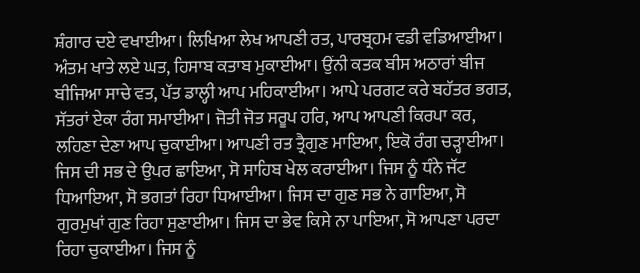ਸ਼ੰਗਾਰ ਦਏ ਵਖਾਈਆ। ਲਿਖਿਆ ਲੇਖ ਆਪਣੀ ਰਤ, ਪਾਰਬ੍ਰਹਮ ਵਡੀ ਵਡਿਆਈਆ। ਅੰਤਮ ਖਾਤੇ ਲਏ ਘਤ, ਹਿਸਾਬ ਕਤਾਬ ਮੁਕਾਈਆ। ਉਂਨੀ ਕਤਕ ਬੀਸ ਅਠਾਰਾਂ ਬੀਜ ਬੀਜਿਆ ਸਾਚੇ ਵਤ, ਪੱਤ ਡਾਲ੍ਹੀ ਆਪ ਮਹਿਕਾਈਆ। ਆਪੇ ਪਰਗਟ ਕਰੇ ਬਹੱਤਰ ਭਗਤ, ਸੱਤਰਾਂ ਏਕਾ ਰੰਗ ਸਮਾਈਆ। ਜੋਤੀ ਜੋਤ ਸਰੂਪ ਹਰਿ, ਆਪ ਆਪਣੀ ਕਿਰਪਾ ਕਰ, ਲਹਿਣਾ ਦੇਣਾ ਆਪ ਚੁਕਾਈਆ। ਆਪਣੀ ਰਤ ਤ੍ਰੈਗੁਣ ਮਾਇਆ, ਇਕੋ ਰੰਗ ਚੜ੍ਹਾਈਆ। ਜਿਸ ਦੀ ਸਭ ਦੇ ਉਪਰ ਛਾਇਆ, ਸੋ ਸਾਹਿਬ ਖੇਲ ਕਰਾਈਆ। ਜਿਸ ਨੂੰ ਧੰਨੇ ਜੱਟ ਧਿਆਇਆ, ਸੋ ਭਗਤਾਂ ਰਿਹਾ ਧਿਆਈਆ। ਜਿਸ ਦਾ ਗੁਣ ਸਭ ਨੇ ਗਾਇਆ, ਸੋ ਗੁਰਮੁਖਾਂ ਗੁਣ ਰਿਹਾ ਸੁਣਾਈਆ। ਜਿਸ ਦਾ ਭੇਵ ਕਿਸੇ ਨਾ ਪਾਇਆ, ਸੋ ਆਪਣਾ ਪਰਦਾ ਰਿਹਾ ਚੁਕਾਈਆ। ਜਿਸ ਨੂੰ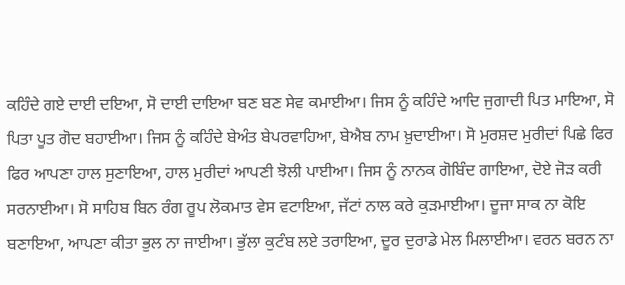ਕਹਿੰਦੇ ਗਏ ਦਾਈ ਦਇਆ, ਸੋ ਦਾਈ ਦਾਇਆ ਬਣ ਬਣ ਸੇਵ ਕਮਾਈਆ। ਜਿਸ ਨੂੰ ਕਹਿੰਦੇ ਆਦਿ ਜੁਗਾਦੀ ਪਿਤ ਮਾਇਆ, ਸੋ ਪਿਤਾ ਪੂਤ ਗੋਦ ਬਹਾਈਆ। ਜਿਸ ਨੂੰ ਕਹਿੰਦੇ ਬੇਅੰਤ ਬੇਪਰਵਾਹਿਆ, ਬੇਐਬ ਨਾਮ ਖ਼ੁਦਾਈਆ। ਸੋ ਮੁਰਸ਼ਦ ਮੁਰੀਦਾਂ ਪਿਛੇ ਫਿਰ ਫਿਰ ਆਪਣਾ ਹਾਲ ਸੁਣਾਇਆ, ਹਾਲ ਮੁਰੀਦਾਂ ਆਪਣੀ ਝੋਲੀ ਪਾਈਆ। ਜਿਸ ਨੂੰ ਨਾਨਕ ਗੋਬਿੰਦ ਗਾਇਆ, ਦੋਏ ਜੋੜ ਕਰੀ ਸਰਨਾਈਆ। ਸੋ ਸਾਹਿਬ ਬਿਨ ਰੰਗ ਰੂਪ ਲੋਕਮਾਤ ਵੇਸ ਵਟਾਇਆ, ਜੱਟਾਂ ਨਾਲ ਕਰੇ ਕੁੜਮਾਈਆ। ਦੂਜਾ ਸਾਕ ਨਾ ਕੋਇ ਬਣਾਇਆ, ਆਪਣਾ ਕੀਤਾ ਭੁਲ ਨਾ ਜਾਈਆ। ਭੁੱਲਾ ਕੁਟੰਬ ਲਏ ਤਰਾਇਆ, ਦੂਰ ਦੁਰਾਡੇ ਮੇਲ ਮਿਲਾਈਆ। ਵਰਨ ਬਰਨ ਨਾ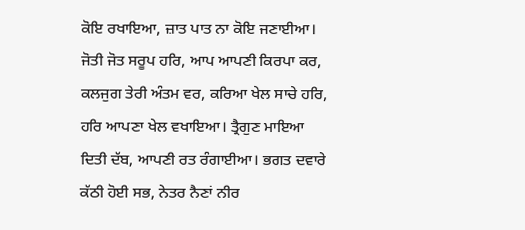ਕੋਇ ਰਖਾਇਆ, ਜ਼ਾਤ ਪਾਤ ਨਾ ਕੋਇ ਜਣਾਈਆ। ਜੋਤੀ ਜੋਤ ਸਰੂਪ ਹਰਿ, ਆਪ ਆਪਣੀ ਕਿਰਪਾ ਕਰ, ਕਲਜੁਗ ਤੇਰੀ ਅੰਤਮ ਵਰ, ਕਰਿਆ ਖੇਲ ਸਾਚੇ ਹਰਿ, ਹਰਿ ਆਪਣਾ ਖੇਲ ਵਖਾਇਆ। ਤ੍ਰੈਗੁਣ ਮਾਇਆ ਦਿਤੀ ਦੱਬ, ਆਪਣੀ ਰਤ ਰੰਗਾਈਆ। ਭਗਤ ਦਵਾਰੇ ਕੱਠੀ ਹੋਈ ਸਭ, ਨੇਤਰ ਨੈਣਾਂ ਨੀਰ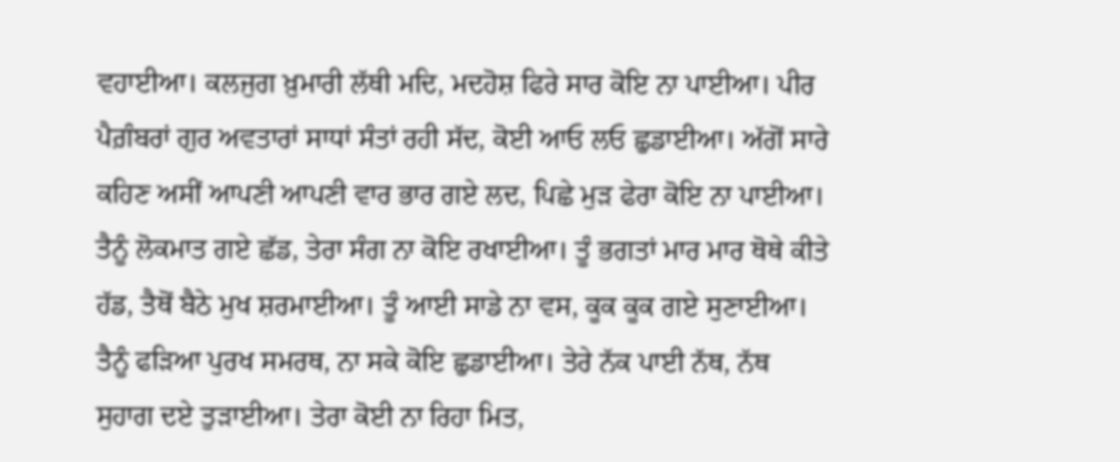ਵਹਾਈਆ। ਕਲਜੁਗ ਖ਼ੁਮਾਰੀ ਲੱਥੀ ਮਦਿ, ਮਦਹੋਸ਼ ਫਿਰੇ ਸਾਰ ਕੋਇ ਨਾ ਪਾਈਆ। ਪੀਰ ਪੈਗ਼ੰਬਰਾਂ ਗੁਰ ਅਵਤਾਰਾਂ ਸਾਧਾਂ ਸੰਤਾਂ ਰਹੀ ਸੱਦ, ਕੋਈ ਆਓ ਲਓ ਛੁਡਾਈਆ। ਅੱਗੋਂ ਸਾਰੇ ਕਹਿਣ ਅਸੀਂ ਆਪਣੀ ਆਪਣੀ ਵਾਰ ਭਾਰ ਗਏ ਲਦ, ਪਿਛੇ ਮੁੜ ਫੇਰਾ ਕੋਇ ਨਾ ਪਾਈਆ। ਤੈਨੂੰ ਲੋਕਮਾਤ ਗਏ ਛੱਡ, ਤੇਰਾ ਸੰਗ ਨਾ ਕੋਇ ਰਖਾਈਆ। ਤੂੰ ਭਗਤਾਂ ਮਾਰ ਮਾਰ ਥੋਥੇ ਕੀਤੇ ਹੱਡ, ਤੈਥੋਂ ਬੈਠੇ ਮੁਖ ਸ਼ਰਮਾਈਆ। ਤੂੰ ਆਈ ਸਾਡੇ ਨਾ ਵਸ, ਕੂਕ ਕੂਕ ਗਏ ਸੁਣਾਈਆ। ਤੈਨੂੰ ਫੜਿਆ ਪੁਰਖ ਸਮਰਥ, ਨਾ ਸਕੇ ਕੋਇ ਛੁਡਾਈਆ। ਤੇਰੇ ਨੱਕ ਪਾਈ ਨੱਥ, ਨੱਥ ਸੁਹਾਗ ਦਏ ਤੁੜਾਈਆ। ਤੇਰਾ ਕੋਈ ਨਾ ਰਿਹਾ ਮਿਤ,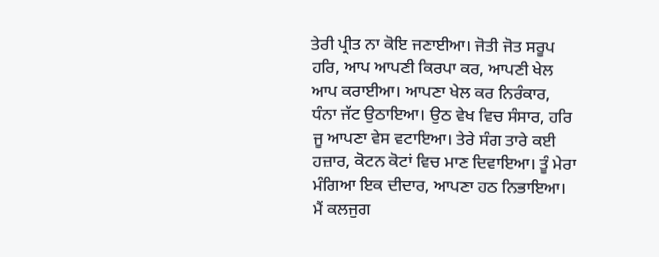ਤੇਰੀ ਪ੍ਰੀਤ ਨਾ ਕੋਇ ਜਣਾਈਆ। ਜੋਤੀ ਜੋਤ ਸਰੂਪ ਹਰਿ, ਆਪ ਆਪਣੀ ਕਿਰਪਾ ਕਰ, ਆਪਣੀ ਖੇਲ ਆਪ ਕਰਾਈਆ। ਆਪਣਾ ਖੇਲ ਕਰ ਨਿਰੰਕਾਰ, ਧੰਨਾ ਜੱਟ ਉਠਾਇਆ। ਉਠ ਵੇਖ ਵਿਚ ਸੰਸਾਰ, ਹਰਿ ਜੂ ਆਪਣਾ ਵੇਸ ਵਟਾਇਆ। ਤੇਰੇ ਸੰਗ ਤਾਰੇ ਕਈ ਹਜ਼ਾਰ, ਕੋਟਨ ਕੋਟਾਂ ਵਿਚ ਮਾਣ ਦਿਵਾਇਆ। ਤੂੰ ਮੇਰਾ ਮੰਗਿਆ ਇਕ ਦੀਦਾਰ, ਆਪਣਾ ਹਠ ਨਿਭਾਇਆ। ਮੈਂ ਕਲਜੁਗ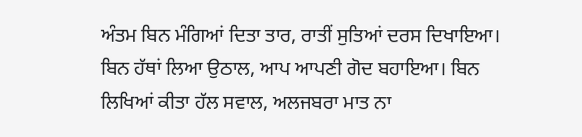ਅੰਤਮ ਬਿਨ ਮੰਗਿਆਂ ਦਿਤਾ ਤਾਰ, ਰਾਤੀਂ ਸੁਤਿਆਂ ਦਰਸ ਦਿਖਾਇਆ। ਬਿਨ ਹੱਥਾਂ ਲਿਆ ਉਠਾਲ, ਆਪ ਆਪਣੀ ਗੋਦ ਬਹਾਇਆ। ਬਿਨ ਲਿਖਿਆਂ ਕੀਤਾ ਹੱਲ ਸਵਾਲ, ਅਲਜਬਰਾ ਮਾਤ ਨਾ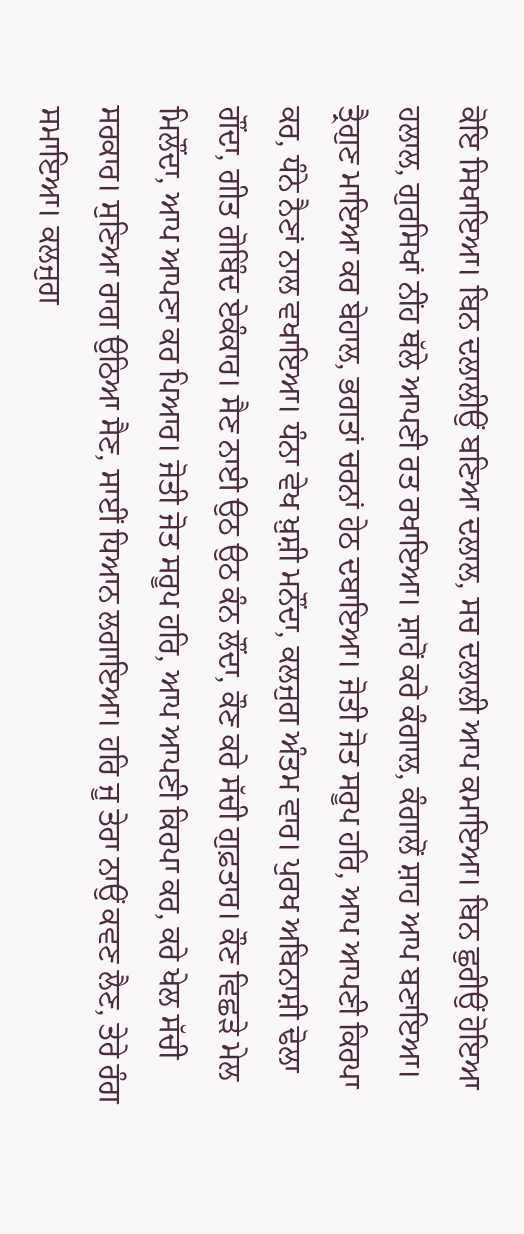ਕੋਇ ਸਿਖਾਇਆ। ਬਿਨ ਦਲਾਲੀਉਂ ਬਣਿਆ ਦਲਾਲ, ਸਚ ਦਲਾਲੀ ਆਪ ਕਮਾਇਆ। ਬਿਨ ਛੁਰੀਉਂ ਹੋਇਆ ਹਲਾਲ, ਗੁਰਸਿਖਾਂ ਨੀਂਹ ਥੱਲੇ ਆਪਣੀ ਰਤ ਰਖਾਇਆ। ਸ਼ਾਹੋਂ ਕਰੇ ਕੰਗਾਲ, ਕੰਗਾਲੋਂ ਸ਼ਾਹ ਆਪ ਬਣਾਇਆ। ਤ੍ਰੈਗੁਣ ਮਾਇਆ ਕਰ ਬੇਹਾਲ, ਭਗਤਾਂ ਚਰਨਾਂ ਹੇਠ ਦਬਾਇਆ। ਜੋਤੀ ਜੋਤ ਸਰੂਪ ਹਰਿ, ਆਪ ਆਪਣੀ ਕਿਰਪਾ ਕਰ, ਧੰਨੇ ਨੈਣਾਂ ਨਾਲ ਵਖਾਇਆ। ਧੰਨਾ ਵੇਖ ਖ਼ੁਸ਼ੀ ਮਨੌਂਦਾ, ਕਲਜੁਗ ਅੰਤਮ ਵਾਰ। ਪੁਰਖ ਅਬਿਨਾਸ਼ੀ ਢੋਲਾ ਗੌਂਦਾ, ਗੀਤ ਗੋਬਿੰਦ ਏਕੰਕਾਰ। ਸੈਣ ਨਾਈ ਉਠ ਉਠ ਕੰਨ ਲੌਂਦਾ, ਕੌਣ ਕਰੇ ਸੱਚੀ ਗੁਫ਼ਤਾਰ। ਕੌਣ ਵਿਛੜੇ ਮੇਲ ਮਿਲੌਂਦਾ, ਆਪ ਆਪਣਾ ਕਰ ਪਿਆਰ। ਜੋਤੀ ਜੋਤ ਸਰੂਪ ਹਰਿ, ਆਪ ਆਪਣੀ ਕਿਰਪਾ ਕਰ, ਕਰੇ ਖੇਲ ਸੱਚੀ ਸਰਕਾਰ। ਸੁਣਿਆ ਰਾਗ ਉਠਿਆ ਸੈਣ, ਸਾਈਂ ਧਿਆਨ ਲਗਾਇਆ। ਹਰਿ ਜੂ ਤੇਰਾ ਨਾਉਂ ਕਵਣ ਲੈਣ, ਤੇਰੇ ਰੰਗ ਸਮਾਇਆ। ਕਲਜੁਗ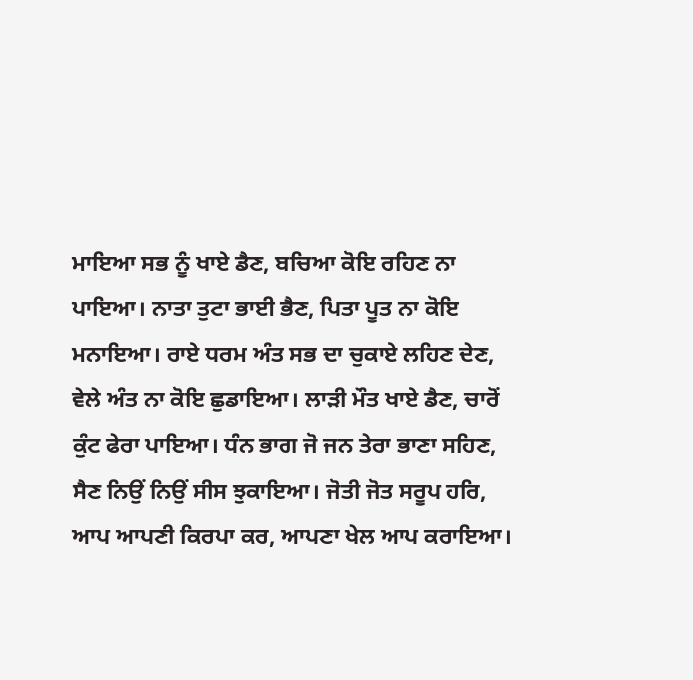ਮਾਇਆ ਸਭ ਨੂੰ ਖਾਏ ਡੈਣ, ਬਚਿਆ ਕੋਇ ਰਹਿਣ ਨਾ ਪਾਇਆ। ਨਾਤਾ ਤੁਟਾ ਭਾਈ ਭੈਣ, ਪਿਤਾ ਪੂਤ ਨਾ ਕੋਇ ਮਨਾਇਆ। ਰਾਏ ਧਰਮ ਅੰਤ ਸਭ ਦਾ ਚੁਕਾਏ ਲਹਿਣ ਦੇਣ, ਵੇਲੇ ਅੰਤ ਨਾ ਕੋਇ ਛੁਡਾਇਆ। ਲਾੜੀ ਮੌਤ ਖਾਏ ਡੈਣ, ਚਾਰੋਂ ਕੁੰਟ ਫੇਰਾ ਪਾਇਆ। ਧੰਨ ਭਾਗ ਜੋ ਜਨ ਤੇਰਾ ਭਾਣਾ ਸਹਿਣ, ਸੈਣ ਨਿਉਂ ਨਿਉਂ ਸੀਸ ਝੁਕਾਇਆ। ਜੋਤੀ ਜੋਤ ਸਰੂਪ ਹਰਿ, ਆਪ ਆਪਣੀ ਕਿਰਪਾ ਕਰ, ਆਪਣਾ ਖੇਲ ਆਪ ਕਰਾਇਆ।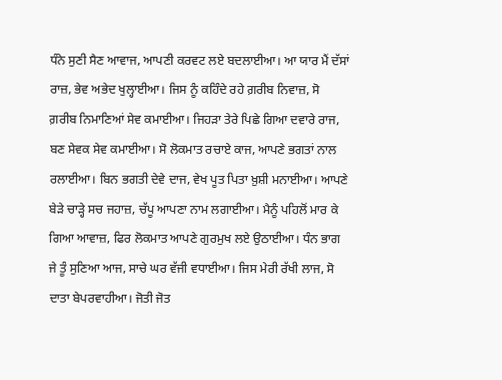ਧੰਨੇ ਸੁਣੀ ਸੈਣ ਆਵਾਜ, ਆਪਣੀ ਕਰਵਟ ਲਏ ਬਦਲਾਈਆ। ਆ ਯਾਰ ਮੈਂ ਦੱਸਾਂ ਰਾਜ਼, ਭੇਵ ਅਭੇਦ ਖੁਲ੍ਹਾਈਆ। ਜਿਸ ਨੂੰ ਕਹਿੰਦੇ ਰਹੇ ਗ਼ਰੀਬ ਨਿਵਾਜ਼, ਸੋ ਗ਼ਰੀਬ ਨਿਮਾਣਿਆਂ ਸੇਵ ਕਮਾਈਆ। ਜਿਹੜਾ ਤੇਰੇ ਪਿਛੇ ਗਿਆ ਦਵਾਰੇ ਰਾਜ, ਬਣ ਸੇਵਕ ਸੇਵ ਕਮਾਈਆ। ਸੋ ਲੋਕਮਾਤ ਰਚਾਏ ਕਾਜ, ਆਪਣੇ ਭਗਤਾਂ ਨਾਲ ਰਲਾਈਆ। ਬਿਨ ਭਗਤੀ ਦੇਵੇ ਦਾਜ, ਵੇਖ ਪੂਤ ਪਿਤਾ ਖ਼ੁਸ਼ੀ ਮਨਾਈਆ। ਆਪਣੇ ਬੇੜੇ ਚਾੜ੍ਹੇ ਸਚ ਜਹਾਜ਼, ਚੱਪੂ ਆਪਣਾ ਨਾਮ ਲਗਾਈਆ। ਮੈਨੂੰ ਪਹਿਲੋਂ ਮਾਰ ਕੇ ਗਿਆ ਆਵਾਜ਼, ਫਿਰ ਲੋਕਮਾਤ ਆਪਣੇ ਗੁਰਮੁਖ ਲਏ ਉਠਾਈਆ। ਧੰਨ ਭਾਗ ਜੇ ਤੂੰ ਸੁਣਿਆ ਆਜ, ਸਾਚੇ ਘਰ ਵੱਜੀ ਵਧਾਈਆ। ਜਿਸ ਮੇਰੀ ਰੱਖੀ ਲਾਜ, ਸੋ ਦਾਤਾ ਬੇਪਰਵਾਹੀਆ। ਜੋਤੀ ਜੋਤ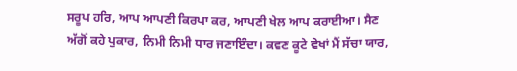ਸਰੂਪ ਹਰਿ, ਆਪ ਆਪਣੀ ਕਿਰਪਾ ਕਰ, ਆਪਣੀ ਖੇਲ ਆਪ ਕਰਾਈਆ। ਸੈਣ ਅੱਗੋਂ ਕਹੇ ਪੁਕਾਰ, ਨਿਮੀ ਨਿਮੀ ਧਾਰ ਜਣਾਇੰਦਾ। ਕਵਣ ਕੂਟੇ ਵੇਖਾਂ ਮੈਂ ਸੱਚਾ ਯਾਰ,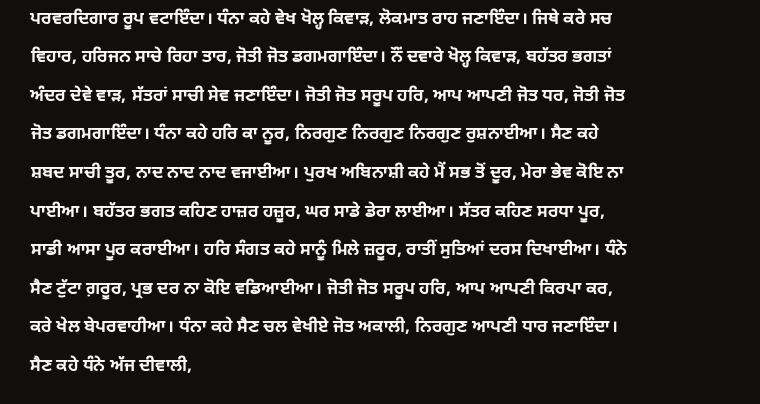ਪਰਵਰਦਿਗਾਰ ਰੂਪ ਵਟਾਇੰਦਾ। ਧੰਨਾ ਕਹੇ ਵੇਖ ਖੋਲ੍ਹ ਕਿਵਾੜ, ਲੋਕਮਾਤ ਰਾਹ ਜਣਾਇੰਦਾ। ਜਿਥੇ ਕਰੇ ਸਚ ਵਿਹਾਰ, ਹਰਿਜਨ ਸਾਚੇ ਰਿਹਾ ਤਾਰ, ਜੋਤੀ ਜੋਤ ਡਗਮਗਾਇੰਦਾ। ਨੌਂ ਦਵਾਰੇ ਖੋਲ੍ਹ ਕਿਵਾੜ, ਬਹੱਤਰ ਭਗਤਾਂ ਅੰਦਰ ਦੇਵੇ ਵਾੜ, ਸੱਤਰਾਂ ਸਾਚੀ ਸੇਵ ਜਣਾਇੰਦਾ। ਜੋਤੀ ਜੋਤ ਸਰੂਪ ਹਰਿ, ਆਪ ਆਪਣੀ ਜੋਤ ਧਰ, ਜੋਤੀ ਜੋਤ ਜੋਤ ਡਗਮਗਾਇੰਦਾ। ਧੰਨਾ ਕਹੇ ਹਰਿ ਕਾ ਨੂਰ, ਨਿਰਗੁਣ ਨਿਰਗੁਣ ਨਿਰਗੁਣ ਰੁਸ਼ਨਾਈਆ। ਸੈਣ ਕਹੇ ਸ਼ਬਦ ਸਾਚੀ ਤੂਰ, ਨਾਦ ਨਾਦ ਨਾਦ ਵਜਾਈਆ। ਪੁਰਖ ਅਬਿਨਾਸ਼ੀ ਕਹੇ ਮੈਂ ਸਭ ਤੋਂ ਦੂਰ, ਮੇਰਾ ਭੇਵ ਕੋਇ ਨਾ ਪਾਈਆ। ਬਹੱਤਰ ਭਗਤ ਕਹਿਣ ਹਾਜ਼ਰ ਹਜ਼ੂਰ, ਘਰ ਸਾਡੇ ਡੇਰਾ ਲਾਈਆ। ਸੱਤਰ ਕਹਿਣ ਸਰਧਾ ਪੂਰ, ਸਾਡੀ ਆਸਾ ਪੂਰ ਕਰਾਈਆ। ਹਰਿ ਸੰਗਤ ਕਹੇ ਸਾਨੂੰ ਮਿਲੇ ਜ਼ਰੂਰ, ਰਾਤੀਂ ਸੁਤਿਆਂ ਦਰਸ ਦਿਖਾਈਆ। ਧੰਨੇ ਸੈਣ ਟੁੱਟਾ ਗ਼ਰੂਰ, ਪ੍ਰਭ ਦਰ ਨਾ ਕੋਇ ਵਡਿਆਈਆ। ਜੋਤੀ ਜੋਤ ਸਰੂਪ ਹਰਿ, ਆਪ ਆਪਣੀ ਕਿਰਪਾ ਕਰ, ਕਰੇ ਖੇਲ ਬੇਪਰਵਾਹੀਆ। ਧੰਨਾ ਕਹੇ ਸੈਣ ਚਲ ਵੇਖੀਏ ਜੋਤ ਅਕਾਲੀ, ਨਿਰਗੁਣ ਆਪਣੀ ਧਾਰ ਜਣਾਇੰਦਾ। ਸੈਣ ਕਹੇ ਧੰਨੇ ਅੱਜ ਦੀਵਾਲੀ,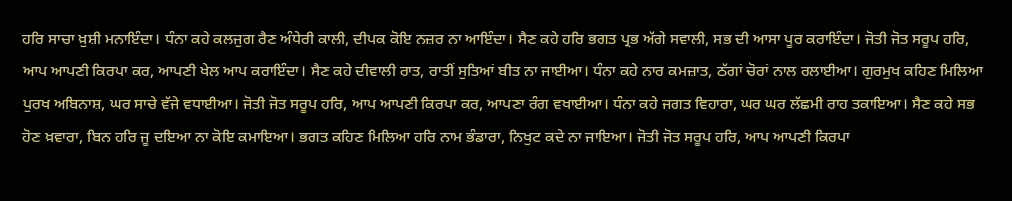ਹਰਿ ਸਾਚਾ ਖ਼ੁਸ਼ੀ ਮਨਾਇੰਦਾ। ਧੰਨਾ ਕਹੇ ਕਲਜੁਗ ਰੈਣ ਅੰਧੇਰੀ ਕਾਲੀ, ਦੀਪਕ ਕੋਇ ਨਜ਼ਰ ਨਾ ਆਇੰਦਾ। ਸੈਣ ਕਹੇ ਹਰਿ ਭਗਤ ਪ੍ਰਭ ਅੱਗੇ ਸਵਾਲੀ, ਸਭ ਦੀ ਆਸਾ ਪੂਰ ਕਰਾਇੰਦਾ। ਜੋਤੀ ਜੋਤ ਸਰੂਪ ਹਰਿ, ਆਪ ਆਪਣੀ ਕਿਰਪਾ ਕਰ, ਆਪਣੀ ਖੇਲ ਆਪ ਕਰਾਇੰਦਾ। ਸੈਣ ਕਹੇ ਦੀਵਾਲੀ ਰਾਤ, ਰਾਤੀਂ ਸੁਤਿਆਂ ਬੀਤ ਨਾ ਜਾਈਆ। ਧੰਨਾ ਕਹੇ ਨਾਰ ਕਮਜ਼ਾਤ, ਠੱਗਾਂ ਚੋਰਾਂ ਨਾਲ ਰਲਾਈਆ। ਗੁਰਮੁਖ ਕਹਿਣ ਮਿਲਿਆ ਪੁਰਖ ਅਬਿਨਾਸ਼, ਘਰ ਸਾਚੇ ਵੱਜੇ ਵਧਾਈਆ। ਜੋਤੀ ਜੋਤ ਸਰੂਪ ਹਰਿ, ਆਪ ਆਪਣੀ ਕਿਰਪਾ ਕਰ, ਆਪਣਾ ਰੰਗ ਵਖਾਈਆ। ਧੰਨਾ ਕਹੇ ਜਗਤ ਵਿਹਾਰਾ, ਘਰ ਘਰ ਲੱਛਮੀ ਰਾਹ ਤਕਾਇਆ। ਸੈਣ ਕਹੇ ਸਭ ਹੋਣ ਖ਼ਵਾਰਾ, ਬਿਨ ਹਰਿ ਜੂ ਦਇਆ ਨਾ ਕੋਇ ਕਮਾਇਆ। ਭਗਤ ਕਹਿਣ ਮਿਲਿਆ ਹਰਿ ਨਾਮ ਭੰਡਾਰਾ, ਨਿਖੁਟ ਕਦੇ ਨਾ ਜਾਇਆ। ਜੋਤੀ ਜੋਤ ਸਰੂਪ ਹਰਿ, ਆਪ ਆਪਣੀ ਕਿਰਪਾ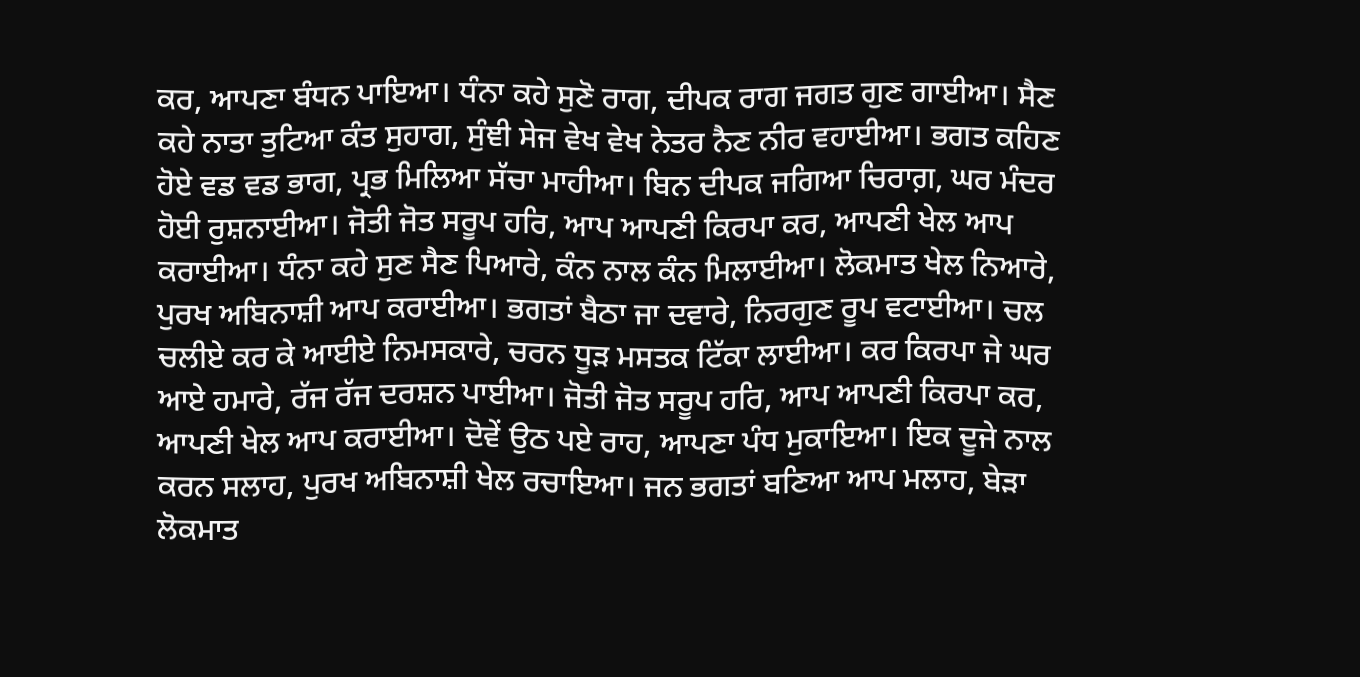ਕਰ, ਆਪਣਾ ਬੰਧਨ ਪਾਇਆ। ਧੰਨਾ ਕਹੇ ਸੁਣੋ ਰਾਗ, ਦੀਪਕ ਰਾਗ ਜਗਤ ਗੁਣ ਗਾਈਆ। ਸੈਣ ਕਹੇ ਨਾਤਾ ਤੁਟਿਆ ਕੰਤ ਸੁਹਾਗ, ਸੁੰਞੀ ਸੇਜ ਵੇਖ ਵੇਖ ਨੇਤਰ ਨੈਣ ਨੀਰ ਵਹਾਈਆ। ਭਗਤ ਕਹਿਣ ਹੋਏ ਵਡ ਵਡ ਭਾਗ, ਪ੍ਰਭ ਮਿਲਿਆ ਸੱਚਾ ਮਾਹੀਆ। ਬਿਨ ਦੀਪਕ ਜਗਿਆ ਚਿਰਾਗ਼, ਘਰ ਮੰਦਰ ਹੋਈ ਰੁਸ਼ਨਾਈਆ। ਜੋਤੀ ਜੋਤ ਸਰੂਪ ਹਰਿ, ਆਪ ਆਪਣੀ ਕਿਰਪਾ ਕਰ, ਆਪਣੀ ਖੇਲ ਆਪ ਕਰਾਈਆ। ਧੰਨਾ ਕਹੇ ਸੁਣ ਸੈਣ ਪਿਆਰੇ, ਕੰਨ ਨਾਲ ਕੰਨ ਮਿਲਾਈਆ। ਲੋਕਮਾਤ ਖੇਲ ਨਿਆਰੇ, ਪੁਰਖ ਅਬਿਨਾਸ਼ੀ ਆਪ ਕਰਾਈਆ। ਭਗਤਾਂ ਬੈਠਾ ਜਾ ਦਵਾਰੇ, ਨਿਰਗੁਣ ਰੂਪ ਵਟਾਈਆ। ਚਲ ਚਲੀਏ ਕਰ ਕੇ ਆਈਏ ਨਿਮਸਕਾਰੇ, ਚਰਨ ਧੂੜ ਮਸਤਕ ਟਿੱਕਾ ਲਾਈਆ। ਕਰ ਕਿਰਪਾ ਜੇ ਘਰ ਆਏ ਹਮਾਰੇ, ਰੱਜ ਰੱਜ ਦਰਸ਼ਨ ਪਾਈਆ। ਜੋਤੀ ਜੋਤ ਸਰੂਪ ਹਰਿ, ਆਪ ਆਪਣੀ ਕਿਰਪਾ ਕਰ, ਆਪਣੀ ਖੇਲ ਆਪ ਕਰਾਈਆ। ਦੋਵੇਂ ਉਠ ਪਏ ਰਾਹ, ਆਪਣਾ ਪੰਧ ਮੁਕਾਇਆ। ਇਕ ਦੂਜੇ ਨਾਲ ਕਰਨ ਸਲਾਹ, ਪੁਰਖ ਅਬਿਨਾਸ਼ੀ ਖੇਲ ਰਚਾਇਆ। ਜਨ ਭਗਤਾਂ ਬਣਿਆ ਆਪ ਮਲਾਹ, ਬੇੜਾ ਲੋਕਮਾਤ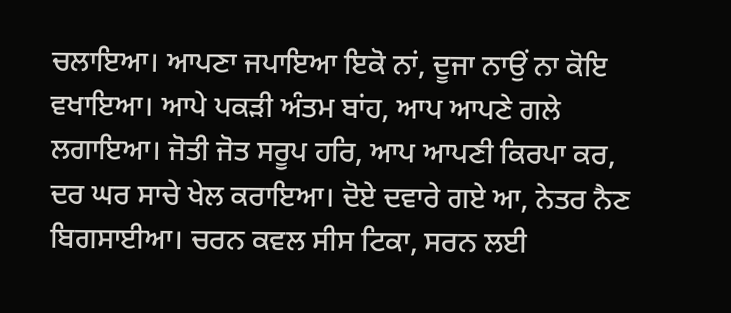ਚਲਾਇਆ। ਆਪਣਾ ਜਪਾਇਆ ਇਕੋ ਨਾਂ, ਦੂਜਾ ਨਾਉਂ ਨਾ ਕੋਇ ਵਖਾਇਆ। ਆਪੇ ਪਕੜੀ ਅੰਤਮ ਬਾਂਹ, ਆਪ ਆਪਣੇ ਗਲੇ ਲਗਾਇਆ। ਜੋਤੀ ਜੋਤ ਸਰੂਪ ਹਰਿ, ਆਪ ਆਪਣੀ ਕਿਰਪਾ ਕਰ, ਦਰ ਘਰ ਸਾਚੇ ਖੇਲ ਕਰਾਇਆ। ਦੋਏ ਦਵਾਰੇ ਗਏ ਆ, ਨੇਤਰ ਨੈਣ ਬਿਗਸਾਈਆ। ਚਰਨ ਕਵਲ ਸੀਸ ਟਿਕਾ, ਸਰਨ ਲਈ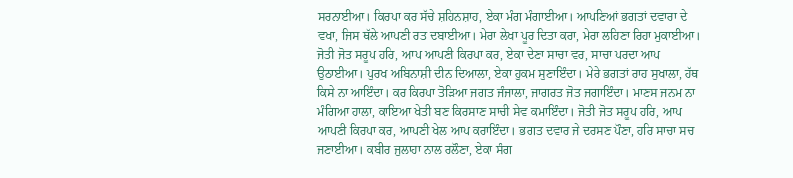ਸਰਨਾਈਆ। ਕਿਰਪਾ ਕਰ ਸੱਚੇ ਸ਼ਹਿਨਸ਼ਾਹ, ਏਕਾ ਮੰਗ ਮੰਗਾਈਆ। ਆਪਣਿਆਂ ਭਗਤਾਂ ਦਵਾਰਾ ਦੇ ਵਖਾ, ਜਿਸ ਥੱਲੇ ਆਪਣੀ ਰਤ ਦਬਾਈਆ। ਮੇਰਾ ਲੇਖਾ ਪੂਰ ਦਿਤਾ ਕਰਾ, ਮੇਰਾ ਲਹਿਣਾ ਰਿਹਾ ਮੁਕਾਈਆ। ਜੋਤੀ ਜੋਤ ਸਰੂਪ ਹਰਿ, ਆਪ ਆਪਣੀ ਕਿਰਪਾ ਕਰ, ਏਕਾ ਦੇਣਾ ਸਾਚਾ ਵਰ, ਸਾਚਾ ਪਰਦਾ ਆਪ ਉਠਾਈਆ। ਪੁਰਖ ਅਬਿਨਾਸ਼ੀ ਦੀਨ ਦਿਆਲਾ, ਏਕਾ ਹੁਕਮ ਸੁਣਾਇੰਦਾ। ਮੇਰੇ ਭਗਤਾਂ ਰਾਹ ਸੁਖਾਲਾ, ਹੱਥ ਕਿਸੇ ਨਾ ਆਇੰਦਾ। ਕਰ ਕਿਰਪਾ ਤੋੜਿਆ ਜਗਤ ਜੰਜਾਲਾ, ਜਾਗਰਤ ਜੋਤ ਜਗਾਇੰਦਾ। ਮਾਣਸ ਜਨਮ ਨਾ ਮੰਗਿਆ ਹਾਲਾ, ਕਾਇਆ ਖੇਤੀ ਬਣ ਕਿਰਸਾਣ ਸਾਚੀ ਸੇਵ ਕਮਾਇੰਦਾ। ਜੋਤੀ ਜੋਤ ਸਰੂਪ ਹਰਿ, ਆਪ ਆਪਣੀ ਕਿਰਪਾ ਕਰ, ਆਪਣੀ ਖੇਲ ਆਪ ਕਰਾਇੰਦਾ। ਭਗਤ ਦਵਾਰ ਜੇ ਦਰਸਣ ਪੌਣਾ, ਹਰਿ ਸਾਚਾ ਸਚ ਜਣਾਈਆ। ਕਬੀਰ ਜੁਲਾਹਾ ਨਾਲ ਰਲੌਣਾ, ਏਕਾ ਸੰਗ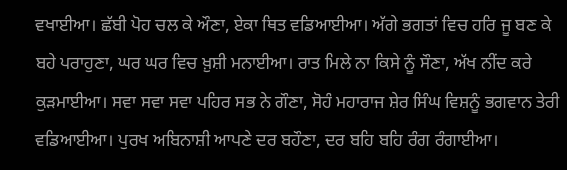ਵਖਾਈਆ। ਛੱਬੀ ਪੋਹ ਚਲ ਕੇ ਔਣਾ, ਏਕਾ ਥਿਤ ਵਡਿਆਈਆ। ਅੱਗੇ ਭਗਤਾਂ ਵਿਚ ਹਰਿ ਜੂ ਬਣ ਕੇ ਬਹੇ ਪਰਾਹੁਣਾ, ਘਰ ਘਰ ਵਿਚ ਖ਼ੁਸ਼ੀ ਮਨਾਈਆ। ਰਾਤ ਮਿਲੇ ਨਾ ਕਿਸੇ ਨੂੰ ਸੌਣਾ, ਅੱਖ ਨੀਂਦ ਕਰੇ ਕੁੜਮਾਈਆ। ਸਵਾ ਸਵਾ ਸਵਾ ਪਹਿਰ ਸਭ ਨੇ ਗੌਣਾ, ਸੋਹੰ ਮਹਾਰਾਜ ਸ਼ੇਰ ਸਿੰਘ ਵਿਸ਼ਨੂੰ ਭਗਵਾਨ ਤੇਰੀ ਵਡਿਆਈਆ। ਪੁਰਖ ਅਬਿਨਾਸ਼ੀ ਆਪਣੇ ਦਰ ਬਹੌਣਾ, ਦਰ ਬਹਿ ਬਹਿ ਰੰਗ ਰੰਗਾਈਆ।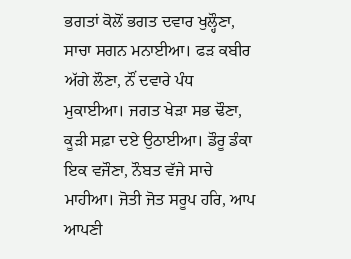ਭਗਤਾਂ ਕੋਲੋਂ ਭਗਤ ਦਵਾਰ ਖੁਲ੍ਹੌਣਾ, ਸਾਚਾ ਸਗਨ ਮਨਾਈਆ। ਫੜ ਕਬੀਰ ਅੱਗੇ ਲੌਣਾ, ਨੌਂ ਦਵਾਰੇ ਪੰਧ ਮੁਕਾਈਆ। ਜਗਤ ਖੇੜਾ ਸਭ ਢੌਣਾ, ਕੂੜੀ ਸਫ਼ਾ ਦਏ ਉਠਾਈਆ। ਡੌਰੂ ਡੰਕਾ ਇਕ ਵਜੌਣਾ, ਨੌਬਤ ਵੱਜੇ ਸਾਚੇ ਮਾਹੀਆ। ਜੋਤੀ ਜੋਤ ਸਰੂਪ ਹਰਿ, ਆਪ ਆਪਣੀ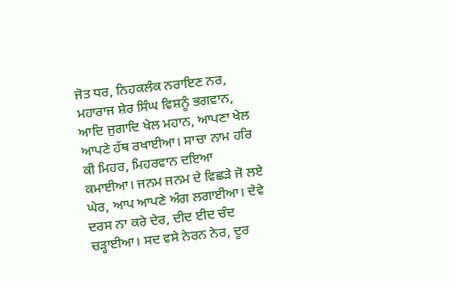ਜੋਤ ਧਰ, ਨਿਹਕਲੰਕ ਨਰਾਇਣ ਨਰ, ਮਹਾਰਾਜ ਸ਼ੇਰ ਸਿੰਘ ਵਿਸ਼ਨੂੰ ਭਗਵਾਨ, ਆਦਿ ਜੁਗਾਦਿ ਖੇਲ ਮਹਾਨ, ਆਪਣਾ ਖੇਲ ਆਪਣੇ ਹੱਥ ਰਖਾਈਆ। ਸਾਚਾ ਨਾਮ ਹਰਿ ਕੀ ਮਿਹਰ, ਮਿਹਰਵਾਨ ਦਇਆ ਕਮਾਈਆ। ਜਨਮ ਜਨਮ ਦੇ ਵਿਛੜੇ ਜੋ ਲਏ ਘੇਰ, ਆਪ ਆਪਣੇ ਅੰਗ ਲਗਾਈਆ। ਦੇਵੇ ਦਰਸ ਨਾ ਕਰੇ ਦੇਰ, ਦੀਦ ਈਦ ਚੰਦ ਚੜ੍ਹਾਈਆ। ਸਦ ਵਸੇ ਨੇਰਨ ਨੇਰ, ਦੂਰ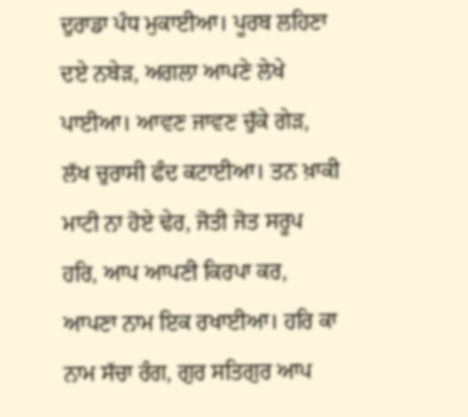ਦੁਰਾਡਾ ਪੰਧ ਮੁਕਾਈਆ। ਪੂਰਬ ਲਹਿਣਾ ਦਏ ਨਬੇੜ, ਅਗਲਾ ਆਪਣੇ ਲੇਖੇ ਪਾਈਆ। ਆਵਣ ਜਾਵਣ ਚੁੱਕੇ ਗੇੜ, ਲੱਖ ਚੁਰਾਸੀ ਫੰਦ ਕਟਾਈਆ। ਤਨ ਖ਼ਾਕੀ ਮਾਟੀ ਨਾ ਹੋਏ ਢੇਰ, ਜੋਤੀ ਜੋਤ ਸਰੂਪ ਹਰਿ, ਆਪ ਆਪਣੀ ਕਿਰਪਾ ਕਰ, ਆਪਣਾ ਨਾਮ ਇਕ ਰਖਾਈਆ। ਹਰਿ ਕਾ ਨਾਮ ਸੱਚਾ ਰੰਗ, ਗੁਰ ਸਤਿਗੁਰ ਆਪ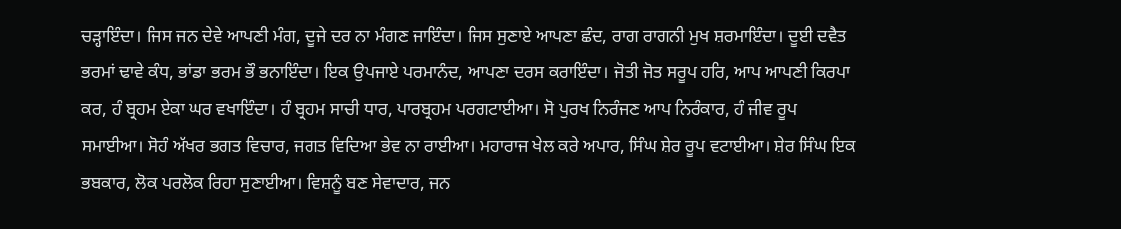ਚੜ੍ਹਾਇੰਦਾ। ਜਿਸ ਜਨ ਦੇਵੇ ਆਪਣੀ ਮੰਗ, ਦੂਜੇ ਦਰ ਨਾ ਮੰਗਣ ਜਾਇੰਦਾ। ਜਿਸ ਸੁਣਾਏ ਆਪਣਾ ਛੰਦ, ਰਾਗ ਰਾਗਨੀ ਮੁਖ ਸ਼ਰਮਾਇੰਦਾ। ਦੂਈ ਦਵੈਤ ਭਰਮਾਂ ਢਾਵੇ ਕੰਧ, ਭਾਂਡਾ ਭਰਮ ਭੌ ਭਨਾਇੰਦਾ। ਇਕ ਉਪਜਾਏ ਪਰਮਾਨੰਦ, ਆਪਣਾ ਦਰਸ ਕਰਾਇੰਦਾ। ਜੋਤੀ ਜੋਤ ਸਰੂਪ ਹਰਿ, ਆਪ ਆਪਣੀ ਕਿਰਪਾ ਕਰ, ਹੰ ਬ੍ਰਹਮ ਏਕਾ ਘਰ ਵਖਾਇੰਦਾ। ਹੰ ਬ੍ਰਹਮ ਸਾਚੀ ਧਾਰ, ਪਾਰਬ੍ਰਹਮ ਪਰਗਟਾਈਆ। ਸੋ ਪੁਰਖ ਨਿਰੰਜਣ ਆਪ ਨਿਰੰਕਾਰ, ਹੰ ਜੀਵ ਰੂਪ ਸਮਾਈਆ। ਸੋਹੰ ਅੱਖਰ ਭਗਤ ਵਿਚਾਰ, ਜਗਤ ਵਿਦਿਆ ਭੇਵ ਨਾ ਰਾਈਆ। ਮਹਾਰਾਜ ਖੇਲ ਕਰੇ ਅਪਾਰ, ਸਿੰਘ ਸ਼ੇਰ ਰੂਪ ਵਟਾਈਆ। ਸ਼ੇਰ ਸਿੰਘ ਇਕ ਭਬਕਾਰ, ਲੋਕ ਪਰਲੋਕ ਰਿਹਾ ਸੁਣਾਈਆ। ਵਿਸ਼ਨੂੰ ਬਣ ਸੇਵਾਦਾਰ, ਜਨ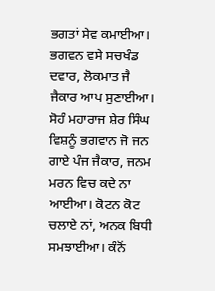ਭਗਤਾਂ ਸੇਵ ਕਮਾਈਆ। ਭਗਵਨ ਵਸੇ ਸਚਖੰਡ ਦਵਾਰ, ਲੋਕਮਾਤ ਜੈ ਜੈਕਾਰ ਆਪ ਸੁਣਾਈਆ। ਸੋਹੰ ਮਹਾਰਾਜ ਸ਼ੇਰ ਸਿੰਘ ਵਿਸ਼ਨੂੰ ਭਗਵਾਨ ਜੋ ਜਨ ਗਾਏ ਪੰਜ ਜੈਕਾਰ, ਜਨਮ ਮਰਨ ਵਿਚ ਕਦੇ ਨਾ ਆਈਆ। ਕੋਟਨ ਕੋਟ ਚਲਾਏ ਨਾਂ, ਅਨਕ ਬਿਧੀ ਸਮਝਾਈਆ। ਕੰਨੋਂ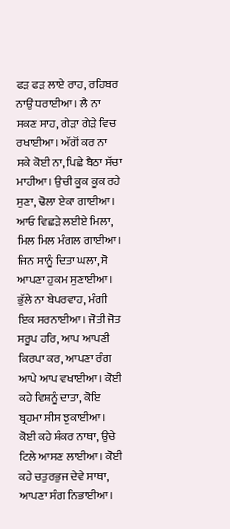ਫੜ ਫੜ ਲਾਏ ਰਾਹ, ਰਹਿਬਰ ਨਾਉਂ ਧਰਾਈਆ। ਲੈ ਨਾ ਸਕਣ ਸਾਹ, ਗੇੜਾ ਗੇੜੇ ਵਿਚ ਰਖਾਈਆ। ਅੱਗੋਂ ਕਰ ਨਾ ਸਕੇ ਕੋਈ ਨਾ, ਪਿਛੇ ਬੈਠਾ ਸੱਚਾ ਮਾਹੀਆ। ਉਚੀ ਕੂਕ ਕੂਕ ਰਹੇ ਸੁਣਾ, ਢੋਲਾ ਏਕਾ ਗਾਈਆ। ਆਓ ਵਿਛੜੇ ਲਈਏ ਮਿਲਾ, ਮਿਲ ਮਿਲ ਮੰਗਲ ਗਾਈਆ। ਜਿਨ ਸਾਨੂੰ ਦਿਤਾ ਘਲਾ, ਸੋ ਆਪਣਾ ਹੁਕਮ ਸੁਣਾਈਆ। ਭੁੱਲੇ ਨਾ ਬੇਪਰਵਾਹ, ਮੰਗੀ ਇਕ ਸਰਨਾਈਆ। ਜੋਤੀ ਜੋਤ ਸਰੂਪ ਹਰਿ, ਆਪ ਆਪਣੀ ਕਿਰਪਾ ਕਰ, ਆਪਣਾ ਰੰਗ ਆਪੇ ਆਪ ਵਖਾਈਆ। ਕੋਈ ਕਹੇ ਵਿਸ਼ਨੂੰ ਦਾਤਾ, ਕੋਇ ਬ੍ਰਹਮਾ ਸੀਸ ਝੁਕਾਈਆ। ਕੋਈ ਕਹੇ ਸ਼ੰਕਰ ਨਾਥਾ, ਉਚੇ ਟਿਲੇ ਆਸਣ ਲਾਈਆ। ਕੋਈ ਕਹੇ ਚਤੁਰਭੁਜ ਦੇਵੇ ਸਾਥਾ, ਆਪਣਾ ਸੰਗ ਨਿਭਾਈਆ।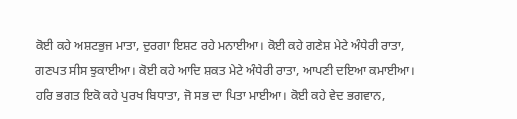ਕੋਈ ਕਹੇ ਅਸ਼ਟਭੁਜ ਮਾਤਾ, ਦੁਰਗਾ ਇਸ਼ਟ ਰਹੇ ਮਨਾਈਆ। ਕੋਈ ਕਹੇ ਗਣੇਸ਼ ਮੇਟੇ ਅੰਧੇਰੀ ਰਾਤਾ, ਗਣਪਤ ਸੀਸ ਝੁਕਾਈਆ। ਕੋਈ ਕਹੇ ਆਦਿ ਸ਼ਕਤ ਮੇਟੇ ਅੰਧੇਰੀ ਰਾਤਾ, ਆਪਣੀ ਦਇਆ ਕਮਾਈਆ। ਹਰਿ ਭਗਤ ਇਕੋ ਕਹੇ ਪੁਰਖ ਬਿਧਾਤਾ, ਜੋ ਸਭ ਦਾ ਪਿਤਾ ਮਾਈਆ। ਕੋਈ ਕਹੇ ਵੇਦ ਭਗਵਾਨ,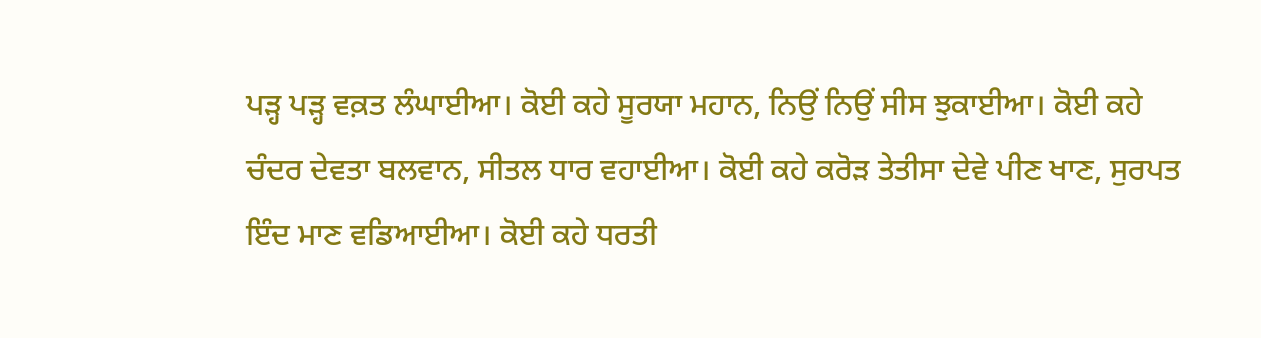ਪੜ੍ਹ ਪੜ੍ਹ ਵਕ਼ਤ ਲੰਘਾਈਆ। ਕੋਈ ਕਹੇ ਸੂਰਯਾ ਮਹਾਨ, ਨਿਉਂ ਨਿਉਂ ਸੀਸ ਝੁਕਾਈਆ। ਕੋਈ ਕਹੇ ਚੰਦਰ ਦੇਵਤਾ ਬਲਵਾਨ, ਸੀਤਲ ਧਾਰ ਵਹਾਈਆ। ਕੋਈ ਕਹੇ ਕਰੋੜ ਤੇਤੀਸਾ ਦੇਵੇ ਪੀਣ ਖਾਣ, ਸੁਰਪਤ ਇੰਦ ਮਾਣ ਵਡਿਆਈਆ। ਕੋਈ ਕਹੇ ਧਰਤੀ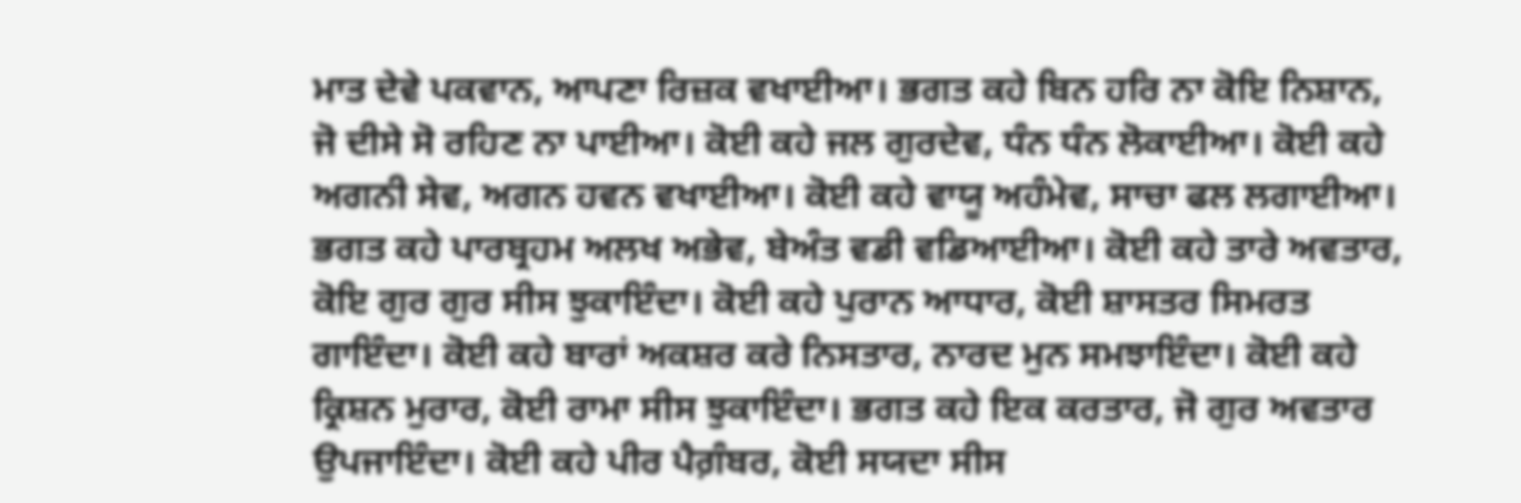ਮਾਤ ਦੇਵੇ ਪਕਵਾਨ, ਆਪਣਾ ਰਿਜ਼ਕ ਵਖਾਈਆ। ਭਗਤ ਕਹੇ ਬਿਨ ਹਰਿ ਨਾ ਕੋਇ ਨਿਸ਼ਾਨ, ਜੋ ਦੀਸੇ ਸੋ ਰਹਿਣ ਨਾ ਪਾਈਆ। ਕੋਈ ਕਹੇ ਜਲ ਗੁਰਦੇਵ, ਧੰਨ ਧੰਨ ਲੋਕਾਈਆ। ਕੋਈ ਕਹੇ ਅਗਨੀ ਸੇਵ, ਅਗਨ ਹਵਨ ਵਖਾਈਆ। ਕੋਈ ਕਹੇ ਵਾਯੂ ਅਹੰਮੇਵ, ਸਾਚਾ ਫਲ ਲਗਾਈਆ। ਭਗਤ ਕਹੇ ਪਾਰਬ੍ਰਹਮ ਅਲਖ ਅਭੇਵ, ਬੇਅੰਤ ਵਡੀ ਵਡਿਆਈਆ। ਕੋਈ ਕਹੇ ਤਾਰੇ ਅਵਤਾਰ, ਕੋਇ ਗੁਰ ਗੁਰ ਸੀਸ ਝੁਕਾਇੰਦਾ। ਕੋਈ ਕਹੇ ਪੁਰਾਨ ਆਧਾਰ, ਕੋਈ ਸ਼ਾਸਤਰ ਸਿਮਰਤ ਗਾਇੰਦਾ। ਕੋਈ ਕਹੇ ਬਾਰਾਂ ਅਕਸ਼ਰ ਕਰੇ ਨਿਸਤਾਰ, ਨਾਰਦ ਮੁਨ ਸਮਝਾਇੰਦਾ। ਕੋਈ ਕਹੇ ਕ੍ਰਿਸ਼ਨ ਮੁਰਾਰ, ਕੋਈ ਰਾਮਾ ਸੀਸ ਝੁਕਾਇੰਦਾ। ਭਗਤ ਕਹੇ ਇਕ ਕਰਤਾਰ, ਜੋ ਗੁਰ ਅਵਤਾਰ ਉਪਜਾਇੰਦਾ। ਕੋਈ ਕਹੇ ਪੀਰ ਪੈਗ਼ੰਬਰ, ਕੋਈ ਸਯਦਾ ਸੀਸ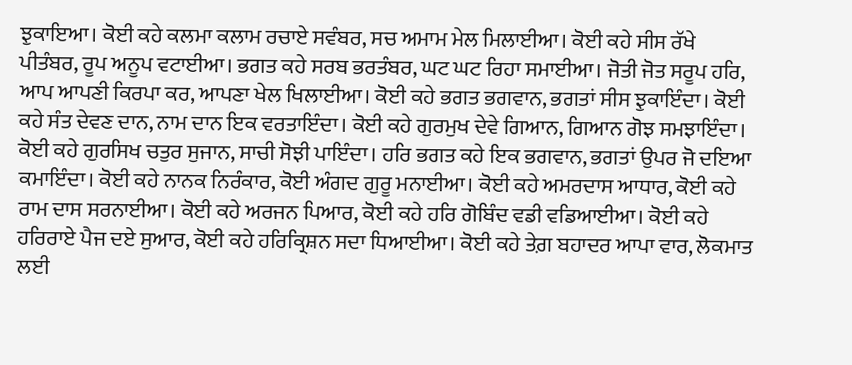ਝੁਕਾਇਆ। ਕੋਈ ਕਹੇ ਕਲਮਾ ਕਲਾਮ ਰਚਾਏ ਸਵੰਬਰ, ਸਚ ਅਮਾਮ ਮੇਲ ਮਿਲਾਈਆ। ਕੋਈ ਕਹੇ ਸੀਸ ਰੱਖੇ ਪੀਤੰਬਰ, ਰੂਪ ਅਨੂਪ ਵਟਾਈਆ। ਭਗਤ ਕਹੇ ਸਰਬ ਭਰਤੰਬਰ, ਘਟ ਘਟ ਰਿਹਾ ਸਮਾਈਆ। ਜੋਤੀ ਜੋਤ ਸਰੂਪ ਹਰਿ, ਆਪ ਆਪਣੀ ਕਿਰਪਾ ਕਰ, ਆਪਣਾ ਖੇਲ ਖਿਲਾਈਆ। ਕੋਈ ਕਹੇ ਭਗਤ ਭਗਵਾਨ, ਭਗਤਾਂ ਸੀਸ ਝੁਕਾਇੰਦਾ। ਕੋਈ ਕਹੇ ਸੰਤ ਦੇਵਣ ਦਾਨ, ਨਾਮ ਦਾਨ ਇਕ ਵਰਤਾਇੰਦਾ। ਕੋਈ ਕਹੇ ਗੁਰਮੁਖ ਦੇਵੇ ਗਿਆਨ, ਗਿਆਨ ਗੋਝ ਸਮਝਾਇੰਦਾ। ਕੋਈ ਕਹੇ ਗੁਰਸਿਖ ਚਤੁਰ ਸੁਜਾਨ, ਸਾਚੀ ਸੋਝੀ ਪਾਇੰਦਾ। ਹਰਿ ਭਗਤ ਕਹੇ ਇਕ ਭਗਵਾਨ, ਭਗਤਾਂ ਉਪਰ ਜੋ ਦਇਆ ਕਮਾਇੰਦਾ। ਕੋਈ ਕਹੇ ਨਾਨਕ ਨਿਰੰਕਾਰ, ਕੋਈ ਅੰਗਦ ਗੁਰੂ ਮਨਾਈਆ। ਕੋਈ ਕਹੇ ਅਮਰਦਾਸ ਆਧਾਰ, ਕੋਈ ਕਹੇ ਰਾਮ ਦਾਸ ਸਰਨਾਈਆ। ਕੋਈ ਕਹੇ ਅਰਜਨ ਪਿਆਰ, ਕੋਈ ਕਹੇ ਹਰਿ ਗੋਬਿੰਦ ਵਡੀ ਵਡਿਆਈਆ। ਕੋਈ ਕਹੇ ਹਰਿਰਾਏ ਪੈਜ ਦਏ ਸੁਆਰ, ਕੋਈ ਕਹੇ ਹਰਿਕ੍ਰਿਸ਼ਨ ਸਦਾ ਧਿਆਈਆ। ਕੋਈ ਕਹੇ ਤੇਗ਼ ਬਹਾਦਰ ਆਪਾ ਵਾਰ, ਲੋਕਮਾਤ ਲਈ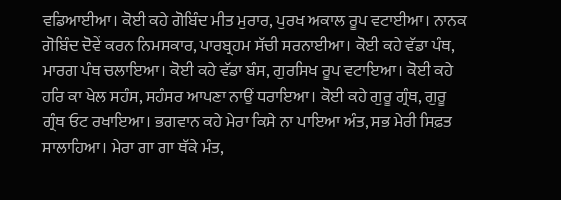ਵਡਿਆਈਆ। ਕੋਈ ਕਹੇ ਗੋਬਿੰਦ ਮੀਤ ਮੁਰਾਰ, ਪੁਰਖ ਅਕਾਲ ਰੂਪ ਵਟਾਈਆ। ਨਾਨਕ ਗੋਬਿੰਦ ਦੋਵੇਂ ਕਰਨ ਨਿਮਸਕਾਰ, ਪਾਰਬ੍ਰਹਮ ਸੱਚੀ ਸਰਨਾਈਆ। ਕੋਈ ਕਹੇ ਵੱਡਾ ਪੰਥ, ਮਾਰਗ ਪੰਥ ਚਲਾਇਆ। ਕੋਈ ਕਹੇ ਵੱਡਾ ਬੰਸ, ਗੁਰਸਿਖ ਰੂਪ ਵਟਾਇਆ। ਕੋਈ ਕਹੇ ਹਰਿ ਕਾ ਖੇਲ ਸਹੰਸ, ਸਹੰਸਰ ਆਪਣਾ ਨਾਉਂ ਧਰਾਇਆ। ਕੋਈ ਕਹੇ ਗੁਰੂ ਗ੍ਰੰਥ, ਗੁਰੂ ਗ੍ਰੰਥ ਓਟ ਰਖਾਇਆ। ਭਗਵਾਨ ਕਹੇ ਮੇਰਾ ਕਿਸੇ ਨਾ ਪਾਇਆ ਅੰਤ, ਸਭ ਮੇਰੀ ਸਿਫ਼ਤ ਸਾਲਾਹਿਆ। ਮੇਰਾ ਗਾ ਗਾ ਥੱਕੇ ਮੰਤ,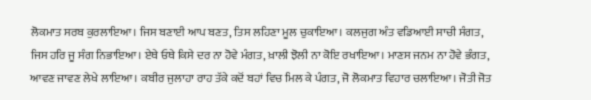ਲੋਕਮਾਤ ਸਰਬ ਕੁਰਲਾਇਆ। ਜਿਸ ਬਣਾਈ ਆਪ ਬਣਤ, ਤਿਸ ਲਹਿਣਾ ਮੂਲ ਚੁਕਾਇਆ। ਕਲਜੁਗ ਅੰਤ ਵਡਿਆਈ ਸਾਚੀ ਸੰਗਤ, ਜਿਸ ਹਰਿ ਜੂ ਸੰਗ ਨਿਭਾਇਆ। ਏਥੇ ਓਥੇ ਕਿਸੇ ਦਰ ਨਾ ਹੋਵੇ ਮੰਗਤ, ਖ਼ਾਲੀ ਝੋਲੀ ਨਾ ਕੋਇ ਰਖਾਇਆ। ਮਾਣਸ ਜਨਮ ਨਾ ਹੋਵੇ ਭੰਗਤ, ਆਵਣ ਜਾਵਣ ਲੇਖੇ ਲਾਇਆ। ਕਬੀਰ ਜੁਲਾਹਾ ਰਾਹ ਤੱਕੇ ਕਦੋਂ ਬਹਾਂ ਵਿਚ ਮਿਲ ਕੇ ਪੰਗਤ, ਜੋ ਲੋਕਮਾਤ ਵਿਹਾਰ ਚਲਾਇਆ। ਜੋਤੀ ਜੋਤ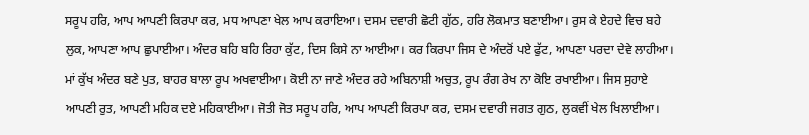ਸਰੂਪ ਹਰਿ, ਆਪ ਆਪਣੀ ਕਿਰਪਾ ਕਰ, ਮਧ ਆਪਣਾ ਖੇਲ ਆਪ ਕਰਾਇਆ। ਦਸਮ ਦਵਾਰੀ ਛੋਟੀ ਗੁੱਠ, ਹਰਿ ਲੋਕਮਾਤ ਬਣਾਈਆ। ਰੁਸ ਕੇ ਏਹਦੇ ਵਿਚ ਬਹੇ ਲੁਕ, ਆਪਣਾ ਆਪ ਛੁਪਾਈਆ। ਅੰਦਰ ਬਹਿ ਬਹਿ ਰਿਹਾ ਕੁੱਟ, ਦਿਸ ਕਿਸੇ ਨਾ ਆਈਆ। ਕਰ ਕਿਰਪਾ ਜਿਸ ਦੇ ਅੰਦਰੋਂ ਪਏ ਫੁੱਟ, ਆਪਣਾ ਪਰਦਾ ਦੇਵੇ ਲਾਹੀਆ। ਮਾਂ ਕੁੱਖ ਅੰਦਰ ਬਣੇ ਪੁਤ, ਬਾਹਰ ਬਾਲਾ ਰੂਪ ਅਖਵਾਈਆ। ਕੋਈ ਨਾ ਜਾਣੇ ਅੰਦਰ ਰਹੇ ਅਬਿਨਾਸ਼ੀ ਅਚੁਤ, ਰੂਪ ਰੰਗ ਰੇਖ ਨਾ ਕੋਇ ਰਖਾਈਆ। ਜਿਸ ਸੁਹਾਏ ਆਪਣੀ ਰੁਤ, ਆਪਣੀ ਮਹਿਕ ਦਏ ਮਹਿਕਾਈਆ। ਜੋਤੀ ਜੋਤ ਸਰੂਪ ਹਰਿ, ਆਪ ਆਪਣੀ ਕਿਰਪਾ ਕਰ, ਦਸਮ ਦਵਾਰੀ ਜਗਤ ਗੁਠ, ਲੁਕਵੀਂ ਖੇਲ ਖਿਲਾਈਆ।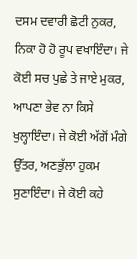ਦਸਮ ਦਵਾਰੀ ਛੋਟੀ ਨੁਕਰ, ਨਿਕਾ ਹੋ ਹੋ ਰੂਪ ਵਖਾਇੰਦਾ। ਜੇ ਕੋਈ ਸਚ ਪੁਛੇ ਤੇ ਜਾਏ ਮੁਕਰ, ਆਪਣਾ ਭੇਵ ਨਾ ਕਿਸੇ ਖੁਲ੍ਹਾਇੰਦਾ। ਜੇ ਕੋਈ ਅੱਗੋਂ ਮੰਗੇ ਉੱਤਰ, ਅਣਭੁੱਲਾ ਹੁਕਮ ਸੁਣਾਇੰਦਾ। ਜੇ ਕੋਈ ਕਹੇ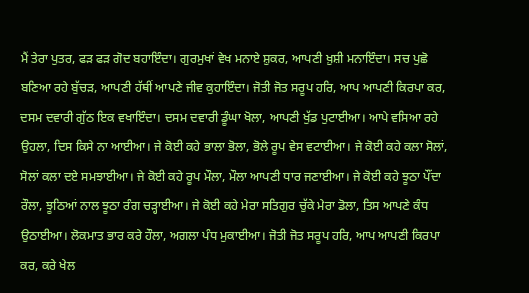ਮੈਂ ਤੇਰਾ ਪੁਤਰ, ਫੜ ਫੜ ਗੋਦ ਬਹਾਇੰਦਾ। ਗੁਰਮੁਖਾਂ ਵੇਖ ਮਨਾਏ ਸ਼ੁਕਰ, ਆਪਣੀ ਖ਼ੁਸ਼ੀ ਮਨਾਇੰਦਾ। ਸਚ ਪੁਛੋ ਬਣਿਆ ਰਹੇ ਬੁੱਚੜ, ਆਪਣੀ ਹੱਥੀਂ ਆਪਣੇ ਜੀਵ ਕੁਹਾਇੰਦਾ। ਜੋਤੀ ਜੋਤ ਸਰੂਪ ਹਰਿ, ਆਪ ਆਪਣੀ ਕਿਰਪਾ ਕਰ, ਦਸਮ ਦਵਾਰੀ ਗੁੱਠ ਇਕ ਵਖਾਇੰਦਾ। ਦਸਮ ਦਵਾਰੀ ਡੂੰਘਾ ਖੋਲਾ, ਆਪਣੀ ਖੁੱਡ ਪੁਟਾਈਆ। ਆਪੇ ਵਸਿਆ ਰਹੇ ਉਹਲਾ, ਦਿਸ ਕਿਸੇ ਨਾ ਆਈਆ। ਜੇ ਕੋਈ ਕਹੇ ਭਾਲਾ ਭੋਲਾ, ਭੋਲੇ ਰੂਪ ਵੇਸ ਵਟਾਈਆ। ਜੇ ਕੋਈ ਕਹੇ ਕਲਾ ਸੋਲਾਂ, ਸੋਲਾਂ ਕਲਾ ਦਏ ਸਮਝਾਈਆ। ਜੇ ਕੋਈ ਕਹੇ ਰੂਪ ਮੌਲਾ, ਮੌਲਾ ਆਪਣੀ ਧਾਰ ਜਣਾਈਆ। ਜੇ ਕੋਈ ਕਹੇ ਝੂਠਾ ਪੌਂਦਾ ਰੌਲਾ, ਝੂਠਿਆਂ ਨਾਲ ਝੂਠਾ ਰੰਗ ਚੜ੍ਹਾਈਆ। ਜੇ ਕੋਈ ਕਹੇ ਮੇਰਾ ਸਤਿਗੁਰ ਚੁੱਕੇ ਮੇਰਾ ਡੋਲਾ, ਤਿਸ ਆਪਣੇ ਕੰਧ ਉਠਾਈਆ। ਲੋਕਮਾਤ ਭਾਰ ਕਰੇ ਹੌਲਾ, ਅਗਲਾ ਪੰਧ ਮੁਕਾਈਆ। ਜੋਤੀ ਜੋਤ ਸਰੂਪ ਹਰਿ, ਆਪ ਆਪਣੀ ਕਿਰਪਾ ਕਰ, ਕਰੇ ਖੇਲ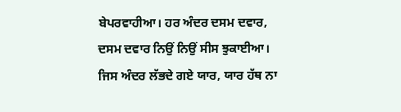ਬੇਪਰਵਾਹੀਆ। ਹਰ ਅੰਦਰ ਦਸਮ ਦਵਾਰ, ਦਸਮ ਦਵਾਰ ਨਿਉਂ ਨਿਉਂ ਸੀਸ ਝੁਕਾਈਆ। ਜਿਸ ਅੰਦਰ ਲੱਭਦੇ ਗਏ ਯਾਰ, ਯਾਰ ਹੱਥ ਨਾ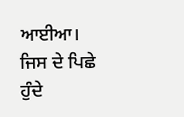ਆਈਆ। ਜਿਸ ਦੇ ਪਿਛੇ ਹੁੰਦੇ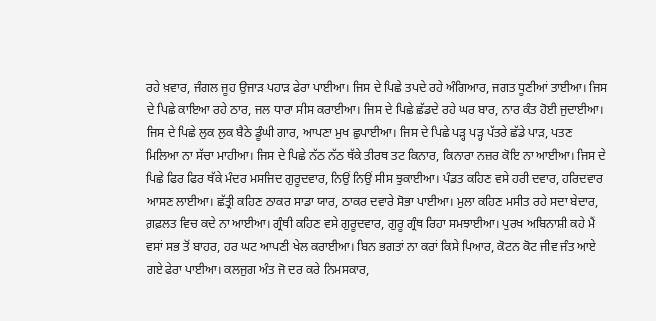ਰਹੇ ਖ਼ਵਾਰ, ਜੰਗਲ ਜੂਹ ਉਜਾੜ ਪਹਾੜ ਫੇਰਾ ਪਾਈਆ। ਜਿਸ ਦੇ ਪਿਛੇ ਤਪਦੇ ਰਹੇ ਅੰਗਿਆਰ, ਜਗਤ ਧੂਣੀਆਂ ਤਾਈਆ। ਜਿਸ ਦੇ ਪਿਛੇ ਕਾਇਆ ਰਹੇ ਠਾਰ, ਜਲ ਧਾਰਾ ਸੀਸ ਕਰਾਈਆ। ਜਿਸ ਦੇ ਪਿਛੇ ਛੱਡਦੇ ਰਹੇ ਘਰ ਬਾਰ, ਨਾਰ ਕੰਤ ਹੋਈ ਜੁਦਾਈਆ। ਜਿਸ ਦੇ ਪਿਛੇ ਲੁਕ ਲੁਕ ਬੈਠੇ ਡੂੰਘੀ ਗਾਰ, ਆਪਣਾ ਮੁਖ ਛੁਪਾਈਆ। ਜਿਸ ਦੇ ਪਿਛੇ ਪੜ੍ਹ ਪੜ੍ਹ ਪੱਤਰੇ ਛੱਡੇ ਪਾੜ, ਪਤਣ ਮਿਲਿਆ ਨਾ ਸੱਚਾ ਮਾਹੀਆ। ਜਿਸ ਦੇ ਪਿਛੇ ਨੱਠ ਨੱਠ ਥੱਕੇ ਤੀਰਥ ਤਟ ਕਿਨਾਰ, ਕਿਨਾਰਾ ਨਜ਼ਰ ਕੋਇ ਨਾ ਆਈਆ। ਜਿਸ ਦੇ ਪਿਛੇ ਫਿਰ ਫਿਰ ਥੱਕੇ ਮੰਦਰ ਮਸਜਿਦ ਗੁਰੂਦਵਾਰ, ਨਿਉਂ ਨਿਉਂ ਸੀਸ ਝੁਕਾਈਆ। ਪੰਡਤ ਕਹਿਣ ਵਸੇ ਹਰੀ ਦਵਾਰ, ਹਰਿਦਵਾਰ ਆਸਣ ਲਾਈਆ। ਛੱਤ੍ਰੀ ਕਹਿਣ ਠਾਕਰ ਸਾਡਾ ਯਾਰ, ਠਾਕਰ ਦਵਾਰੇ ਸੋਭਾ ਪਾਈਆ। ਮੁਲਾ ਕਹਿਣ ਮਸੀਤ ਰਹੇ ਸਦਾ ਬੇਦਾਰ, ਗ਼ਫ਼ਲਤ ਵਿਚ ਕਦੇ ਨਾ ਆਈਆ। ਗ੍ਰੰਥੀ ਕਹਿਣ ਵਸੇ ਗੁਰੂਦਵਾਰ, ਗੁਰੂ ਗ੍ਰੰਥ ਰਿਹਾ ਸਮਝਾਈਆ। ਪੁਰਖ ਅਬਿਨਾਸ਼ੀ ਕਹੇ ਮੈਂ ਵਸਾਂ ਸਭ ਤੋਂ ਬਾਹਰ, ਹਰ ਘਟ ਆਪਣੀ ਖੇਲ ਕਰਾਈਆ। ਬਿਨ ਭਗਤਾਂ ਨਾ ਕਰਾਂ ਕਿਸੇ ਪਿਆਰ, ਕੋਟਨ ਕੋਟ ਜੀਵ ਜੰਤ ਆਏ ਗਏ ਫੇਰਾ ਪਾਈਆ। ਕਲਜੁਗ ਅੰਤ ਜੋ ਦਰ ਕਰੇ ਨਿਮਸਕਾਰ,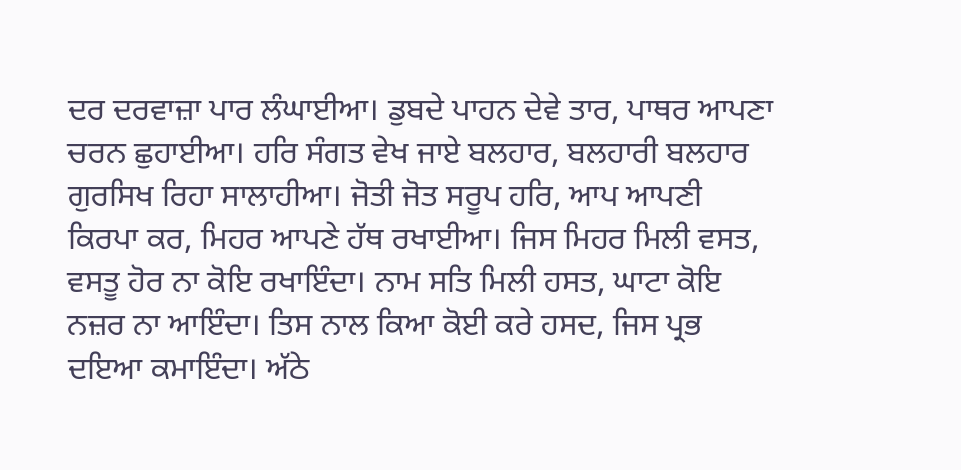ਦਰ ਦਰਵਾਜ਼ਾ ਪਾਰ ਲੰਘਾਈਆ। ਡੁਬਦੇ ਪਾਹਨ ਦੇਵੇ ਤਾਰ, ਪਾਥਰ ਆਪਣਾ ਚਰਨ ਛੁਹਾਈਆ। ਹਰਿ ਸੰਗਤ ਵੇਖ ਜਾਏ ਬਲਹਾਰ, ਬਲਹਾਰੀ ਬਲਹਾਰ ਗੁਰਸਿਖ ਰਿਹਾ ਸਾਲਾਹੀਆ। ਜੋਤੀ ਜੋਤ ਸਰੂਪ ਹਰਿ, ਆਪ ਆਪਣੀ ਕਿਰਪਾ ਕਰ, ਮਿਹਰ ਆਪਣੇ ਹੱਥ ਰਖਾਈਆ। ਜਿਸ ਮਿਹਰ ਮਿਲੀ ਵਸਤ, ਵਸਤੂ ਹੋਰ ਨਾ ਕੋਇ ਰਖਾਇੰਦਾ। ਨਾਮ ਸਤਿ ਮਿਲੀ ਹਸਤ, ਘਾਟਾ ਕੋਇ ਨਜ਼ਰ ਨਾ ਆਇੰਦਾ। ਤਿਸ ਨਾਲ ਕਿਆ ਕੋਈ ਕਰੇ ਹਸਦ, ਜਿਸ ਪ੍ਰਭ ਦਇਆ ਕਮਾਇੰਦਾ। ਅੱਠੇ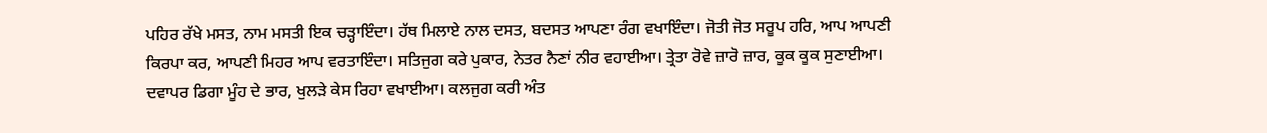ਪਹਿਰ ਰੱਖੇ ਮਸਤ, ਨਾਮ ਮਸਤੀ ਇਕ ਚੜ੍ਹਾਇੰਦਾ। ਹੱਥ ਮਿਲਾਏ ਨਾਲ ਦਸਤ, ਬਦਸਤ ਆਪਣਾ ਰੰਗ ਵਖਾਇੰਦਾ। ਜੋਤੀ ਜੋਤ ਸਰੂਪ ਹਰਿ, ਆਪ ਆਪਣੀ ਕਿਰਪਾ ਕਰ, ਆਪਣੀ ਮਿਹਰ ਆਪ ਵਰਤਾਇੰਦਾ। ਸਤਿਜੁਗ ਕਰੇ ਪੁਕਾਰ, ਨੇਤਰ ਨੈਣਾਂ ਨੀਰ ਵਹਾਈਆ। ਤ੍ਰੇਤਾ ਰੋਵੇ ਜ਼ਾਰੋ ਜ਼ਾਰ, ਕੂਕ ਕੂਕ ਸੁਣਾਈਆ। ਦਵਾਪਰ ਡਿਗਾ ਮੂੰਹ ਦੇ ਭਾਰ, ਖੁਲੜੇ ਕੇਸ ਰਿਹਾ ਵਖਾਈਆ। ਕਲਜੁਗ ਕਰੀ ਅੰਤ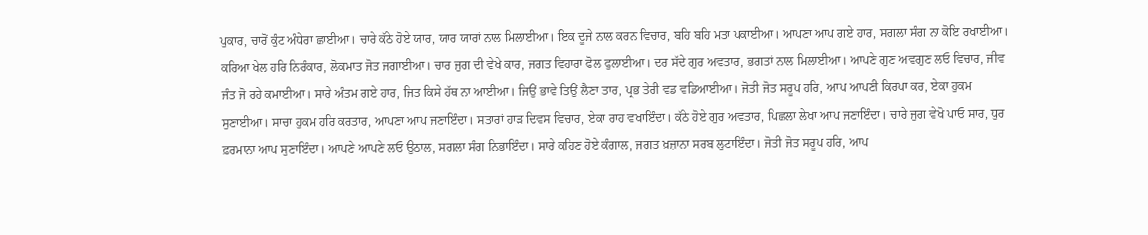ਪੁਕਾਰ, ਚਾਰੋਂ ਕੁੰਟ ਅੰਧੇਰਾ ਛਾਈਆ। ਚਾਰੇ ਕੱਠੇ ਹੋਏ ਯਾਰ, ਯਾਰ ਯਾਰਾਂ ਨਾਲ ਮਿਲਾਈਆ। ਇਕ ਦੂਜੇ ਨਾਲ ਕਰਨ ਵਿਚਾਰ, ਬਹਿ ਬਹਿ ਮਤਾ ਪਕਾਈਆ। ਆਪਣਾ ਆਪ ਗਏ ਹਾਰ, ਸਗਲਾ ਸੰਗ ਨਾ ਕੋਇ ਰਖਾਈਆ। ਕਰਿਆ ਖੇਲ ਹਰਿ ਨਿਰੰਕਾਰ, ਲੋਕਮਾਤ ਜੋਤ ਜਗਾਈਆ। ਚਾਰ ਜੁਗ ਦੀ ਵੇਖੇ ਕਾਰ, ਜਗਤ ਵਿਹਾਰਾ ਫੋਲ ਫੁਲਾਈਆ। ਦਰ ਸੱਦੇ ਗੁਰ ਅਵਤਾਰ, ਭਗਤਾਂ ਨਾਲ ਮਿਲਾਈਆ। ਆਪਣੇ ਗੁਣ ਅਵਗੁਣ ਲਓ ਵਿਚਾਰ, ਜੀਵ ਜੰਤ ਜੋ ਰਹੇ ਕਮਾਈਆ। ਸਾਰੇ ਅੰਤਮ ਗਏ ਹਾਰ, ਜਿਤ ਕਿਸੇ ਹੱਥ ਨਾ ਆਈਆ। ਜਿਉਂ ਭਾਵੇ ਤਿਉਂ ਲੈਣਾ ਤਾਰ, ਪ੍ਰਭ ਤੇਰੀ ਵਡ ਵਡਿਆਈਆ। ਜੋਤੀ ਜੋਤ ਸਰੂਪ ਹਰਿ, ਆਪ ਆਪਣੀ ਕਿਰਪਾ ਕਰ, ਏਕਾ ਹੁਕਮ ਸੁਣਾਈਆ। ਸਾਚਾ ਹੁਕਮ ਹਰਿ ਕਰਤਾਰ, ਆਪਣਾ ਆਪ ਜਣਾਇੰਦਾ। ਸਤਾਰਾਂ ਹਾੜ ਦਿਵਸ ਵਿਚਾਰ, ਏਕਾ ਰਾਹ ਵਖਾਇੰਦਾ। ਕੱਠੇ ਹੋਏ ਗੁਰ ਅਵਤਾਰ, ਪਿਛਲਾ ਲੇਖਾ ਆਪ ਜਣਾਇੰਦਾ। ਚਾਰੇ ਜੁਗ ਵੇਖੋ ਪਾਓ ਸਾਰ, ਧੁਰ ਫ਼ਰਮਾਨਾ ਆਪ ਸੁਣਾਇੰਦਾ। ਆਪਣੇ ਆਪਣੇ ਲਓ ਉਠਾਲ, ਸਗਲਾ ਸੰਗ ਨਿਭਾਇੰਦਾ। ਸਾਰੇ ਕਹਿਣ ਹੋਏ ਕੰਗਾਲ, ਜਗਤ ਖ਼ਜ਼ਾਨਾ ਸਰਬ ਲੁਟਾਇੰਦਾ। ਜੋਤੀ ਜੋਤ ਸਰੂਪ ਹਰਿ, ਆਪ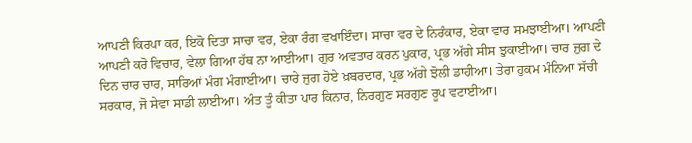ਆਪਣੀ ਕਿਰਪਾ ਕਰ, ਇਕੋ ਦਿਤਾ ਸਾਚਾ ਵਰ, ਏਕਾ ਰੰਗ ਵਖਾਇੰਦਾ। ਸਾਚਾ ਵਰ ਦੇ ਨਿਰੰਕਾਰ, ਏਕਾ ਵਾਰ ਸਮਝਾਈਆ। ਆਪਣੀ ਆਪਣੀ ਕਰੋ ਵਿਚਾਰ, ਵੇਲਾ ਗਿਆ ਹੱਥ ਨਾ ਆਈਆ। ਗੁਰ ਅਵਤਾਰ ਕਰਨ ਪੁਕਾਰ, ਪ੍ਰਭ ਅੱਗੇ ਸੀਸ ਝੁਕਾਈਆ। ਚਾਰ ਜੁਗ ਦੇ ਦਿਨ ਚਾਰ ਚਾਰ, ਸਾਰਿਆਂ ਮੰਗ ਮੰਗਾਈਆ। ਚਾਰੇ ਜੁਗ ਹੋਏ ਖ਼ਬਰਦਾਰ, ਪ੍ਰਭ ਅੱਗੇ ਝੋਲੀ ਡਾਹੀਆ। ਤੇਰਾ ਹੁਕਮ ਮੰਨਿਆ ਸੱਚੀ ਸਰਕਾਰ, ਜੋ ਸੇਵਾ ਸਾਡੀ ਲਾਈਆ। ਅੰਤ ਤੂੰ ਕੀਤਾ ਪਾਰ ਕਿਨਾਰ, ਨਿਰਗੁਣ ਸਰਗੁਣ ਰੂਪ ਵਟਾਈਆ।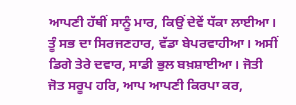ਆਪਣੀ ਹੱਥੀਂ ਸਾਨੂੰ ਮਾਰ, ਕਿਉਂ ਦੇਵੇਂ ਧੱਕਾ ਲਾਈਆ। ਤੂੰ ਸਭ ਦਾ ਸਿਰਜਣਹਾਰ, ਵੱਡਾ ਬੇਪਰਵਾਹੀਆ। ਅਸੀਂ ਡਿਗੇ ਤੇਰੇ ਦਵਾਰ, ਸਾਡੀ ਭੁਲ ਬਖ਼ਸ਼ਾਈਆ। ਜੋਤੀ ਜੋਤ ਸਰੂਪ ਹਰਿ, ਆਪ ਆਪਣੀ ਕਿਰਪਾ ਕਰ,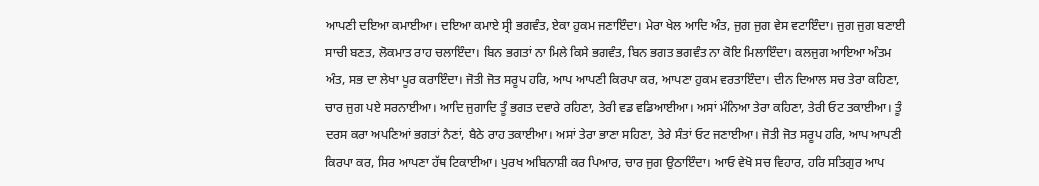ਆਪਣੀ ਦਇਆ ਕਮਾਈਆ। ਦਇਆ ਕਮਾਏ ਸ੍ਰੀ ਭਗਵੰਤ, ਏਕਾ ਹੁਕਮ ਜਣਾਇੰਦਾ। ਮੇਰਾ ਖੇਲ ਆਦਿ ਅੰਤ, ਜੁਗ ਜੁਗ ਵੇਸ ਵਟਾਇੰਦਾ। ਜੁਗ ਜੁਗ ਬਣਾਈ ਸਾਚੀ ਬਣਤ, ਲੋਕਮਾਤ ਰਾਹ ਚਲਾਇੰਦਾ। ਬਿਨ ਭਗਤਾਂ ਨਾ ਮਿਲੇ ਕਿਸੇ ਭਗਵੰਤ, ਬਿਨ ਭਗਤ ਭਗਵੰਤ ਨਾ ਕੋਇ ਮਿਲਾਇੰਦਾ। ਕਲਜੁਗ ਆਇਆ ਅੰਤਮ ਅੰਤ, ਸਭ ਦਾ ਲੇਖਾ ਪੂਰ ਕਰਾਇੰਦਾ। ਜੋਤੀ ਜੋਤ ਸਰੂਪ ਹਰਿ, ਆਪ ਆਪਣੀ ਕਿਰਪਾ ਕਰ, ਆਪਣਾ ਹੁਕਮ ਵਰਤਾਇੰਦਾ। ਦੀਨ ਦਿਆਲ ਸਚ ਤੇਰਾ ਕਹਿਣਾ, ਚਾਰ ਜੁਗ ਪਏ ਸਰਨਾਈਆ। ਆਦਿ ਜੁਗਾਦਿ ਤੂੰ ਭਗਤ ਦਵਾਰੇ ਰਹਿਣਾ, ਤੇਰੀ ਵਡ ਵਡਿਆਈਆ। ਅਸਾਂ ਮੰਨਿਆ ਤੇਰਾ ਕਹਿਣਾ, ਤੇਰੀ ਓਟ ਤਕਾਈਆ। ਤੂੰ ਦਰਸ ਕਰਾ ਅਪਣਿਆਂ ਭਗਤਾਂ ਨੈਣਾਂ, ਬੈਠੇ ਰਾਹ ਤਕਾਈਆ। ਅਸਾਂ ਤੇਰਾ ਭਾਣਾ ਸਹਿਣਾ, ਤੇਰੇ ਸੰਤਾਂ ਓਟ ਜਣਾਈਆ। ਜੋਤੀ ਜੋਤ ਸਰੂਪ ਹਰਿ, ਆਪ ਆਪਣੀ ਕਿਰਪਾ ਕਰ, ਸਿਰ ਆਪਣਾ ਹੱਥ ਟਿਕਾਈਆ। ਪੁਰਖ ਅਬਿਨਾਸ਼ੀ ਕਰ ਪਿਆਰ, ਚਾਰ ਜੁਗ ਉਠਾਇੰਦਾ। ਆਓ ਵੇਖੋ ਸਚ ਵਿਹਾਰ, ਹਰਿ ਸਤਿਗੁਰ ਆਪ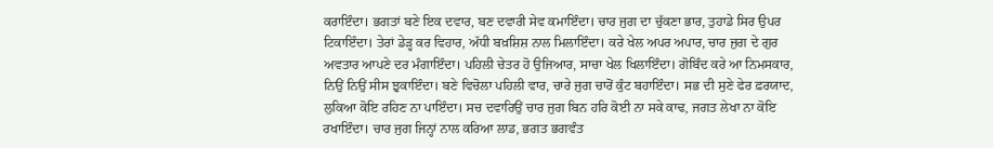ਕਰਾਇੰਦਾ। ਭਗਤਾਂ ਬਣੇ ਇਕ ਦਵਾਰ, ਬਣ ਦਵਾਰੀ ਸੇਵ ਕਮਾਇੰਦਾ। ਚਾਰ ਜੁਗ ਦਾ ਚੁੱਕਣਾ ਭਾਰ, ਤੁਹਾਡੇ ਸਿਰ ਉਪਰ ਟਿਕਾਇੰਦਾ। ਤੇਰਾਂ ਡੇੜ੍ਹ ਕਰ ਵਿਹਾਰ, ਅੱਧੀ ਬਖ਼ਸ਼ਿਸ਼ ਨਾਲ ਮਿਲਾਇੰਦਾ। ਕਰੇ ਖੇਲ ਅਪਰ ਅਪਾਰ, ਚਾਰ ਜੁਗ ਦੇ ਗੁਰ ਅਵਤਾਰ ਆਪਣੇ ਦਰ ਮੰਗਾਇੰਦਾ। ਪਹਿਲੀ ਚੇਤਰ ਹੋ ਉਜਿਆਰ, ਸਾਚਾ ਖੇਲ ਖਿਲਾਇੰਦਾ। ਗੋਬਿੰਦ ਕਰੇ ਆ ਨਿਮਸਕਾਰ, ਨਿਉਂ ਨਿਉਂ ਸੀਸ ਝੁਕਾਇੰਦਾ। ਬਣੇ ਵਿਚੋਲਾ ਪਹਿਲੀ ਵਾਰ, ਚਾਰੇ ਜੁਗ ਚਾਰੋਂ ਕੁੰਟ ਬਹਾਇੰਦਾ। ਸਭ ਦੀ ਸੁਣੇ ਫੇਰ ਫ਼ਰਯਾਦ, ਲੁਕਿਆ ਕੋਇ ਰਹਿਣ ਨਾ ਪਾਇੰਦਾ। ਸਚ ਦਵਾਰਿਉਂ ਚਾਰ ਜੁਗ ਬਿਨ ਹਰਿ ਕੋਈ ਨਾ ਸਕੇ ਕਾਢ, ਜਗਤ ਲੇਖਾ ਨਾ ਕੋਇ ਰਖਾਇੰਦਾ। ਚਾਰ ਜੁਗ ਜਿਨ੍ਹਾਂ ਨਾਲ ਕਰਿਆ ਲਾਡ, ਭਗਤ ਭਗਵੰਤ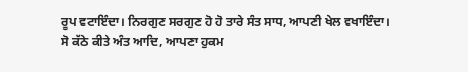ਰੂਪ ਵਟਾਇੰਦਾ। ਨਿਰਗੁਣ ਸਰਗੁਣ ਹੋ ਹੋ ਤਾਰੇ ਸੰਤ ਸਾਧ, ਆਪਣੀ ਖੇਲ ਵਖਾਇੰਦਾ। ਸੋ ਕੱਠੇ ਕੀਤੇ ਅੰਤ ਆਦਿ, ਆਪਣਾ ਹੁਕਮ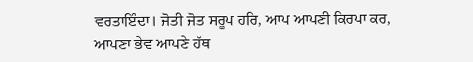ਵਰਤਾਇੰਦਾ। ਜੋਤੀ ਜੋਤ ਸਰੂਪ ਹਰਿ, ਆਪ ਆਪਣੀ ਕਿਰਪਾ ਕਰ, ਆਪਣਾ ਭੇਵ ਆਪਣੇ ਹੱਥ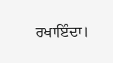ਰਖਾਇੰਦਾ।